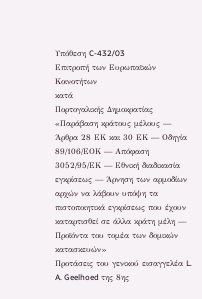Υπόθεση C-432/03
Επιτροπή των Ευρωπαϊκών Κοινοτήτων
κατά
Πορτογαλικής Δημοκρατίας
«Παράβαση κράτους μέλους — Άρθρα 28 ΕΚ και 30 ΕΚ — Οδηγία 89/106/ΕΟΚ — Απόφαση 3052/95/ΕΚ — Εθνική διαδικασία εγκρίσεως — Άρνηση των αρμοδίων αρχών να λάβουν υπόψη τα πιστοποιητικά εγκρίσεως που έχουν καταρτισθεί σε άλλα κράτη μέλη — Προϊόντα του τομέα των δομικών κατασκευών»
Προτάσεις του γενικού εισαγγελέα L. A. Geelhoed της 8ης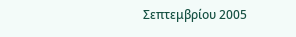Σεπτεμβρίου 2005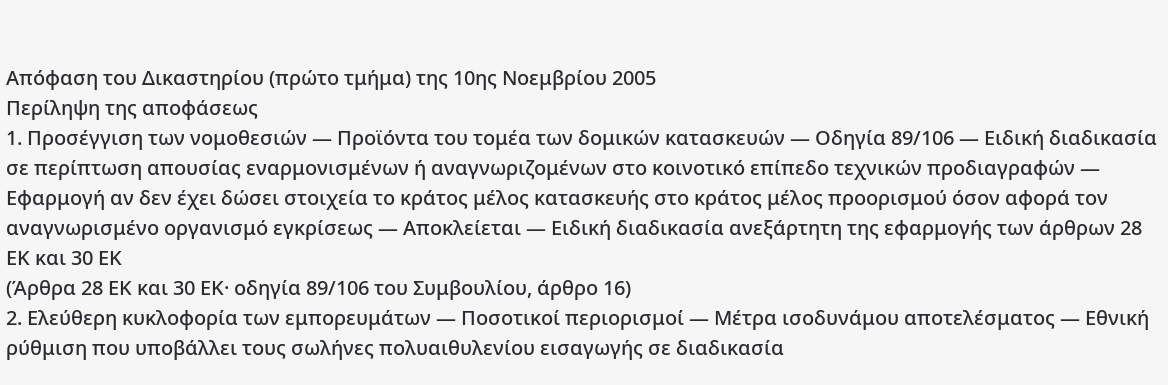Απόφαση του Δικαστηρίου (πρώτο τμήμα) της 10ης Νοεμβρίου 2005
Περίληψη της αποφάσεως
1. Προσέγγιση των νομοθεσιών — Προϊόντα του τομέα των δομικών κατασκευών — Οδηγία 89/106 — Ειδική διαδικασία σε περίπτωση απουσίας εναρμονισμένων ή αναγνωριζομένων στο κοινοτικό επίπεδο τεχνικών προδιαγραφών — Εφαρμογή αν δεν έχει δώσει στοιχεία το κράτος μέλος κατασκευής στο κράτος μέλος προορισμού όσον αφορά τον αναγνωρισμένο οργανισμό εγκρίσεως — Αποκλείεται — Ειδική διαδικασία ανεξάρτητη της εφαρμογής των άρθρων 28 ΕΚ και 30 ΕΚ
(Άρθρα 28 ΕΚ και 30 ΕΚ· οδηγία 89/106 του Συμβουλίου, άρθρο 16)
2. Ελεύθερη κυκλοφορία των εμπορευμάτων — Ποσοτικοί περιορισμοί — Μέτρα ισοδυνάμου αποτελέσματος — Εθνική ρύθμιση που υποβάλλει τους σωλήνες πολυαιθυλενίου εισαγωγής σε διαδικασία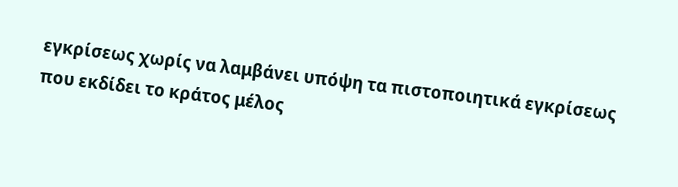εγκρίσεως χωρίς να λαμβάνει υπόψη τα πιστοποιητικά εγκρίσεως που εκδίδει το κράτος μέλος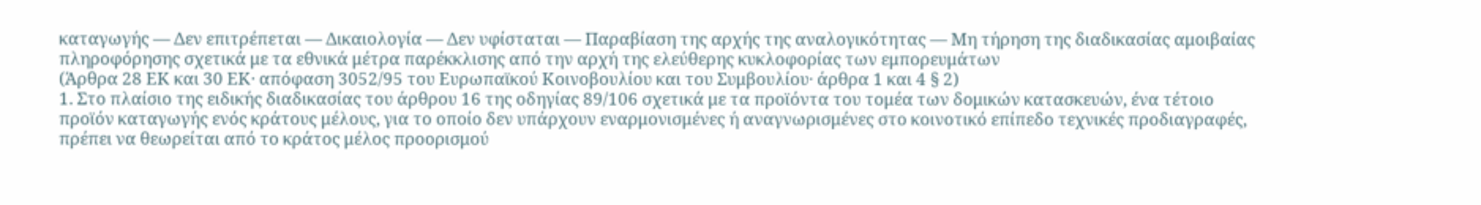καταγωγής — Δεν επιτρέπεται — Δικαιολογία — Δεν υφίσταται — Παραβίαση της αρχής της αναλογικότητας — Μη τήρηση της διαδικασίας αμοιβαίας πληροφόρησης σχετικά με τα εθνικά μέτρα παρέκκλισης από την αρχή της ελεύθερης κυκλοφορίας των εμπορευμάτων
(Άρθρα 28 ΕΚ και 30 ΕΚ· απόφαση 3052/95 του Ευρωπαϊκού Κοινοβουλίου και του Συμβουλίου· άρθρα 1 και 4 § 2)
1. Στο πλαίσιο της ειδικής διαδικασίας του άρθρου 16 της οδηγίας 89/106 σχετικά με τα προϊόντα του τομέα των δομικών κατασκευών, ένα τέτοιο προϊόν καταγωγής ενός κράτους μέλους, για το οποίο δεν υπάρχουν εναρμονισμένες ή αναγνωρισμένες στο κοινοτικό επίπεδο τεχνικές προδιαγραφές, πρέπει να θεωρείται από το κράτος μέλος προορισμού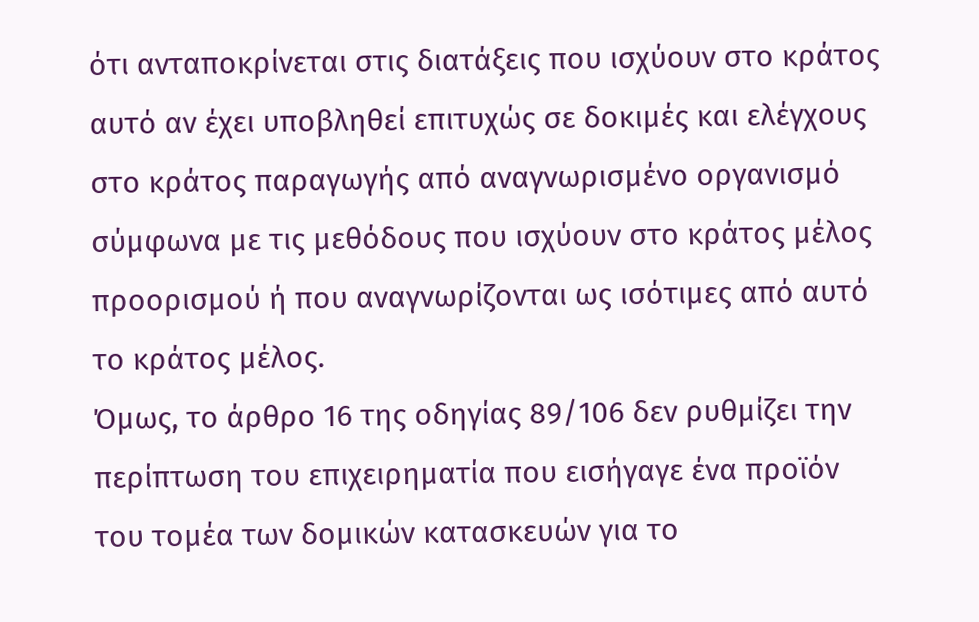ότι ανταποκρίνεται στις διατάξεις που ισχύουν στο κράτος αυτό αν έχει υποβληθεί επιτυχώς σε δοκιμές και ελέγχους στο κράτος παραγωγής από αναγνωρισμένο οργανισμό σύμφωνα με τις μεθόδους που ισχύουν στο κράτος μέλος προορισμού ή που αναγνωρίζονται ως ισότιμες από αυτό το κράτος μέλος.
Όμως, το άρθρο 16 της οδηγίας 89/106 δεν ρυθμίζει την περίπτωση του επιχειρηματία που εισήγαγε ένα προϊόν του τομέα των δομικών κατασκευών για το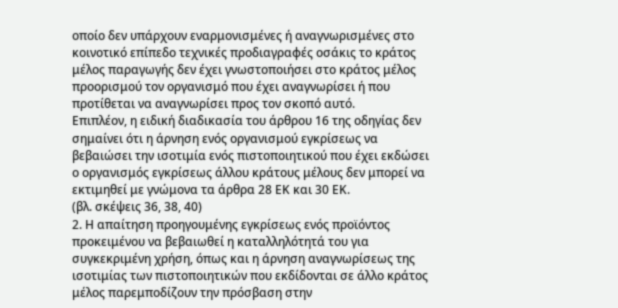οποίο δεν υπάρχουν εναρμονισμένες ή αναγνωρισμένες στο κοινοτικό επίπεδο τεχνικές προδιαγραφές οσάκις το κράτος μέλος παραγωγής δεν έχει γνωστοποιήσει στο κράτος μέλος προορισμού τον οργανισμό που έχει αναγνωρίσει ή που προτίθεται να αναγνωρίσει προς τον σκοπό αυτό.
Επιπλέον, η ειδική διαδικασία του άρθρου 16 της οδηγίας δεν σημαίνει ότι η άρνηση ενός οργανισμού εγκρίσεως να βεβαιώσει την ισοτιμία ενός πιστοποιητικού που έχει εκδώσει ο οργανισμός εγκρίσεως άλλου κράτους μέλους δεν μπορεί να εκτιμηθεί με γνώμονα τα άρθρα 28 ΕΚ και 30 ΕΚ.
(βλ. σκέψεις 36, 38, 40)
2. Η απαίτηση προηγουμένης εγκρίσεως ενός προϊόντος προκειμένου να βεβαιωθεί η καταλληλότητά του για συγκεκριμένη χρήση, όπως και η άρνηση αναγνωρίσεως της ισοτιμίας των πιστοποιητικών που εκδίδονται σε άλλο κράτος μέλος παρεμποδίζουν την πρόσβαση στην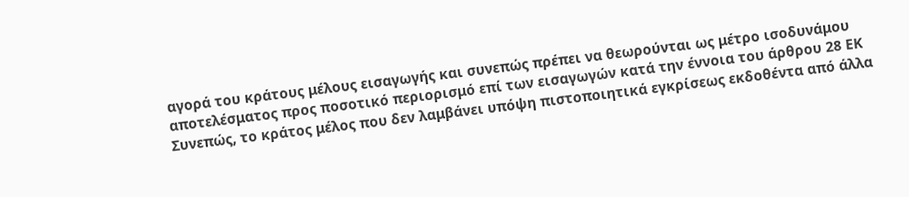αγορά του κράτους μέλους εισαγωγής και συνεπώς πρέπει να θεωρούνται ως μέτρο ισοδυνάμου αποτελέσματος προς ποσοτικό περιορισμό επί των εισαγωγών κατά την έννοια του άρθρου 28 ΕΚ
Συνεπώς, το κράτος μέλος που δεν λαμβάνει υπόψη πιστοποιητικά εγκρίσεως εκδοθέντα από άλλα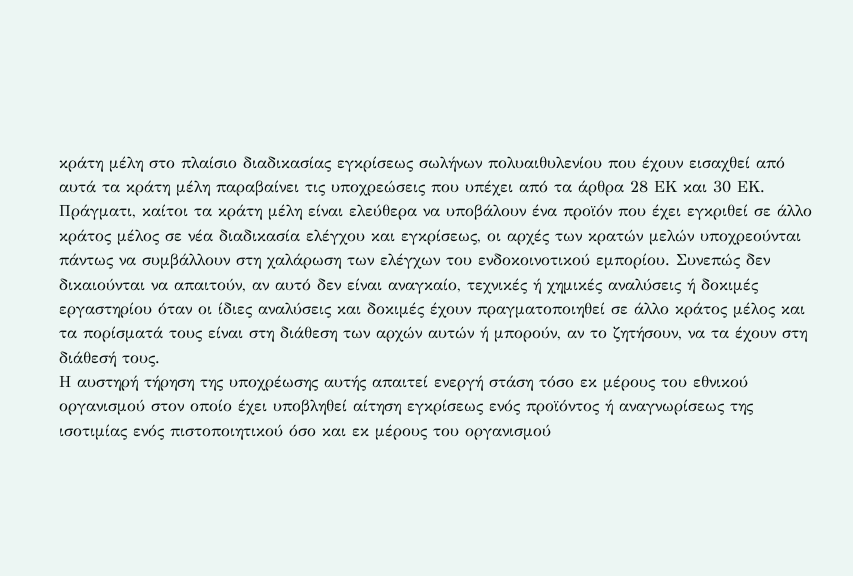κράτη μέλη στο πλαίσιο διαδικασίας εγκρίσεως σωλήνων πολυαιθυλενίου που έχουν εισαχθεί από αυτά τα κράτη μέλη παραβαίνει τις υποχρεώσεις που υπέχει από τα άρθρα 28 ΕΚ και 30 ΕΚ.
Πράγματι, καίτοι τα κράτη μέλη είναι ελεύθερα να υποβάλουν ένα προϊόν που έχει εγκριθεί σε άλλο κράτος μέλος σε νέα διαδικασία ελέγχου και εγκρίσεως, οι αρχές των κρατών μελών υποχρεούνται πάντως να συμβάλλουν στη χαλάρωση των ελέγχων του ενδοκοινοτικού εμπορίου. Συνεπώς δεν δικαιούνται να απαιτούν, αν αυτό δεν είναι αναγκαίο, τεχνικές ή χημικές αναλύσεις ή δοκιμές εργαστηρίου όταν οι ίδιες αναλύσεις και δοκιμές έχουν πραγματοποιηθεί σε άλλο κράτος μέλος και τα πορίσματά τους είναι στη διάθεση των αρχών αυτών ή μπορούν, αν το ζητήσουν, να τα έχουν στη διάθεσή τους.
Η αυστηρή τήρηση της υποχρέωσης αυτής απαιτεί ενεργή στάση τόσο εκ μέρους του εθνικού οργανισμού στον οποίο έχει υποβληθεί αίτηση εγκρίσεως ενός προϊόντος ή αναγνωρίσεως της ισοτιμίας ενός πιστοποιητικού όσο και εκ μέρους του οργανισμού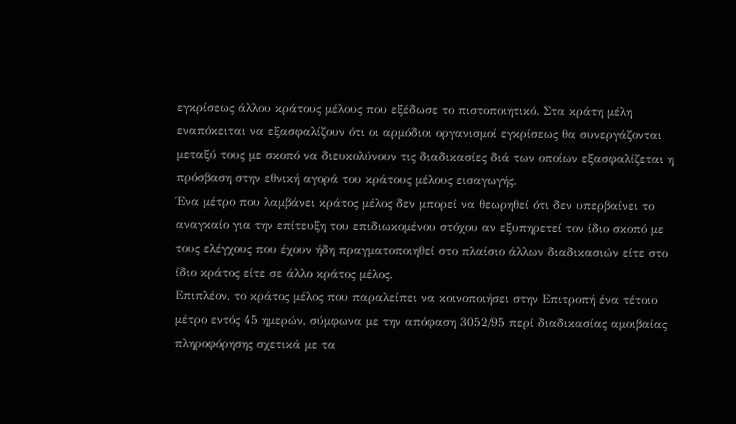εγκρίσεως άλλου κράτους μέλους που εξέδωσε το πιστοποιητικό. Στα κράτη μέλη εναπόκειται να εξασφαλίζουν ότι οι αρμόδιοι οργανισμοί εγκρίσεως θα συνεργάζονται μεταξύ τους με σκοπό να διευκολύνουν τις διαδικασίες διά των οποίων εξασφαλίζεται η πρόσβαση στην εθνική αγορά του κράτους μέλους εισαγωγής.
Ένα μέτρο που λαμβάνει κράτος μέλος δεν μπορεί να θεωρηθεί ότι δεν υπερβαίνει το αναγκαίο για την επίτευξη του επιδιωκομένου στόχου αν εξυπηρετεί τον ίδιο σκοπό με τους ελέγχους που έχουν ήδη πραγματοποιηθεί στο πλαίσιο άλλων διαδικασιών είτε στο ίδιο κράτος είτε σε άλλο κράτος μέλος.
Επιπλέον, το κράτος μέλος που παραλείπει να κοινοποιήσει στην Επιτροπή ένα τέτοιο μέτρο εντός 45 ημερών, σύμφωνα με την απόφαση 3052/95 περί διαδικασίας αμοιβαίας πληροφόρησης σχετικά με τα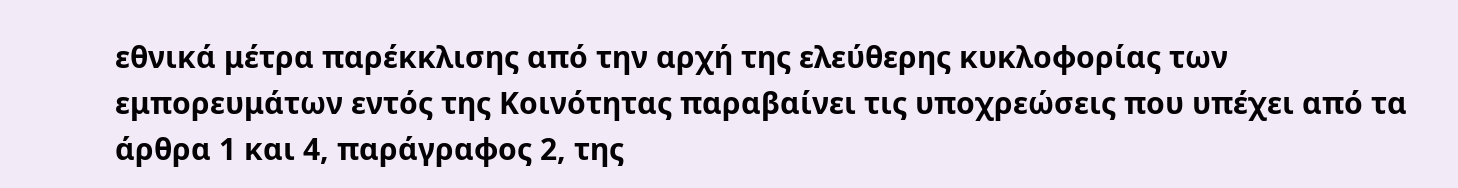εθνικά μέτρα παρέκκλισης από την αρχή της ελεύθερης κυκλοφορίας των εμπορευμάτων εντός της Κοινότητας παραβαίνει τις υποχρεώσεις που υπέχει από τα άρθρα 1 και 4, παράγραφος 2, της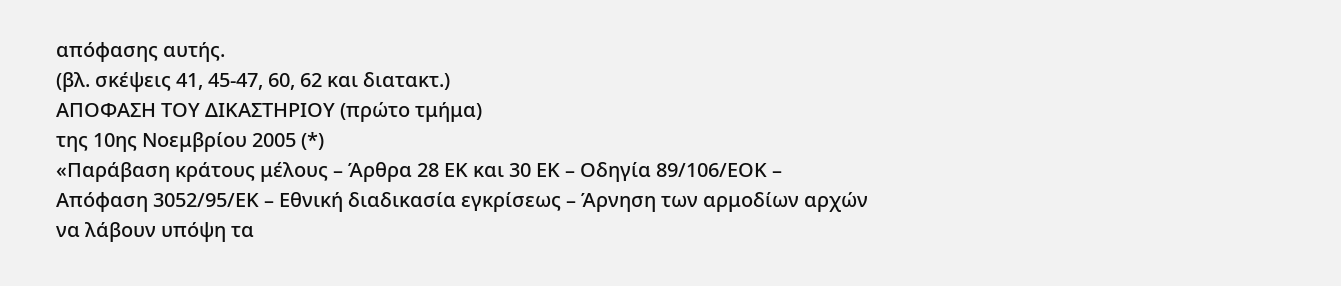απόφασης αυτής.
(βλ. σκέψεις 41, 45-47, 60, 62 και διατακτ.)
ΑΠΟΦΑΣΗ ΤΟΥ ΔΙΚΑΣΤΗΡΙΟΥ (πρώτο τμήμα)
της 10ης Νοεμβρίου 2005 (*)
«Παράβαση κράτους μέλους – Άρθρα 28 ΕΚ και 30 ΕΚ – Οδηγία 89/106/ΕΟΚ – Απόφαση 3052/95/ΕΚ – Εθνική διαδικασία εγκρίσεως – Άρνηση των αρμοδίων αρχών να λάβουν υπόψη τα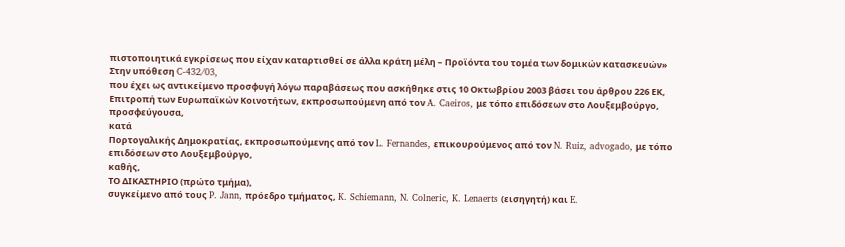πιστοποιητικά εγκρίσεως που είχαν καταρτισθεί σε άλλα κράτη μέλη – Προϊόντα του τομέα των δομικών κατασκευών»
Στην υπόθεση C-432/03,
που έχει ως αντικείμενο προσφυγή λόγω παραβάσεως που ασκήθηκε στις 10 Οκτωβρίου 2003 βάσει του άρθρου 226 ΕΚ,
Επιτροπή των Ευρωπαϊκών Κοινοτήτων, εκπροσωπούμενη από τον A. Caeiros, με τόπο επιδόσεων στο Λουξεμβούργο,
προσφεύγουσα,
κατά
Πορτογαλικής Δημοκρατίας, εκπροσωπούμενης από τον L. Fernandes, επικουρούμενος από τον N. Ruiz, advogado, με τόπο επιδόσεων στο Λουξεμβούργο,
καθής,
ΤΟ ΔΙΚΑΣΤΗΡΙΟ (πρώτο τμήμα),
συγκείμενο από τους P. Jann, πρόεδρο τμήματος, K. Schiemann, N. Colneric, K. Lenaerts (εισηγητή) και E.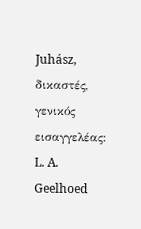Juhász, δικαστές,
γενικός εισαγγελέας: L. A. Geelhoed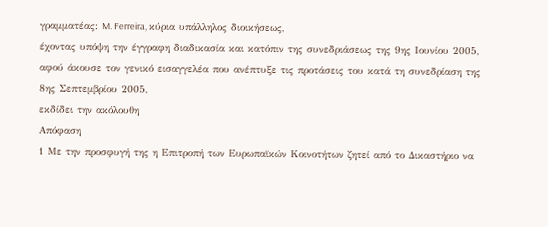γραμματέας: M. Ferreira, κύρια υπάλληλος διοικήσεως,
έχοντας υπόψη την έγγραφη διαδικασία και κατόπιν της συνεδριάσεως της 9ης Ιουνίου 2005,
αφού άκουσε τον γενικό εισαγγελέα που ανέπτυξε τις προτάσεις του κατά τη συνεδρίαση της 8ης Σεπτεμβρίου 2005,
εκδίδει την ακόλουθη
Απόφαση
1 Με την προσφυγή της η Επιτροπή των Ευρωπαϊκών Κοινοτήτων ζητεί από το Δικαστήριο να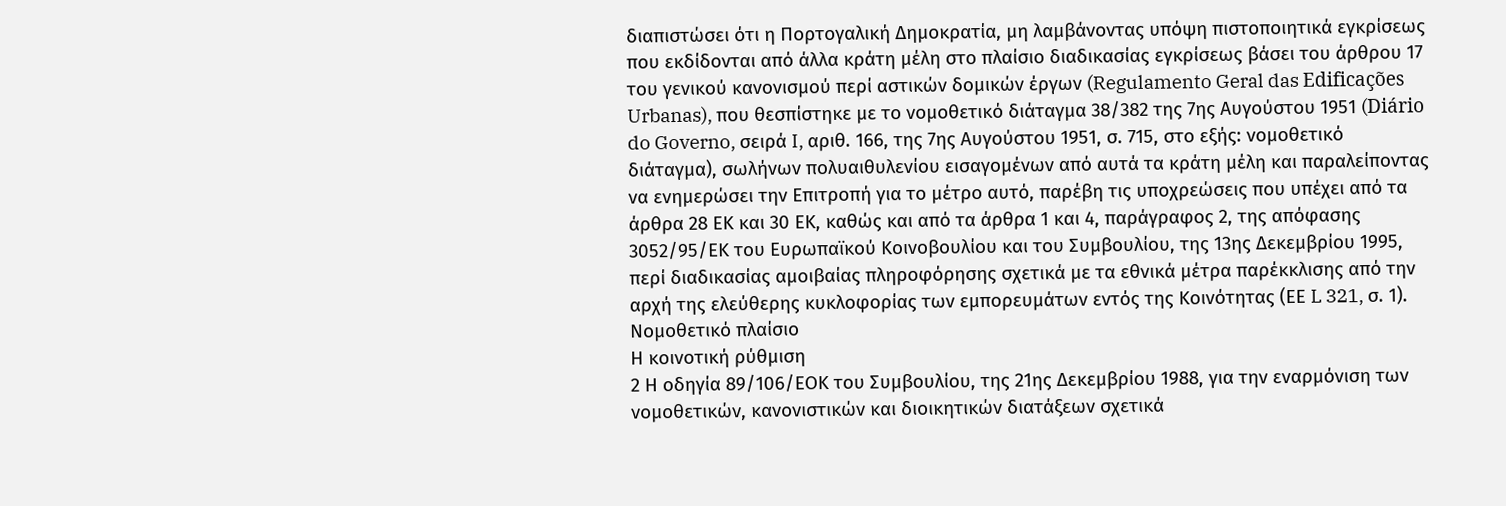διαπιστώσει ότι η Πορτογαλική Δημοκρατία, μη λαμβάνοντας υπόψη πιστοποιητικά εγκρίσεως που εκδίδονται από άλλα κράτη μέλη στο πλαίσιο διαδικασίας εγκρίσεως βάσει του άρθρου 17 του γενικού κανονισμού περί αστικών δομικών έργων (Regulamento Geral das Edificações Urbanas), που θεσπίστηκε με το νομοθετικό διάταγμα 38/382 της 7ης Αυγούστου 1951 (Diário do Governo, σειρά I, αριθ. 166, της 7ης Αυγούστου 1951, σ. 715, στο εξής: νομοθετικό διάταγμα), σωλήνων πολυαιθυλενίου εισαγομένων από αυτά τα κράτη μέλη και παραλείποντας να ενημερώσει την Επιτροπή για το μέτρο αυτό, παρέβη τις υποχρεώσεις που υπέχει από τα άρθρα 28 ΕΚ και 30 ΕΚ, καθώς και από τα άρθρα 1 και 4, παράγραφος 2, της απόφασης 3052/95/ΕΚ του Ευρωπαϊκού Κοινοβουλίου και του Συμβουλίου, της 13ης Δεκεμβρίου 1995, περί διαδικασίας αμοιβαίας πληροφόρησης σχετικά με τα εθνικά μέτρα παρέκκλισης από την αρχή της ελεύθερης κυκλοφορίας των εμπορευμάτων εντός της Κοινότητας (ΕΕ L 321, σ. 1).
Νομοθετικό πλαίσιο
Η κοινοτική ρύθμιση
2 Η οδηγία 89/106/ΕΟΚ του Συμβουλίου, της 21ης Δεκεμβρίου 1988, για την εναρμόνιση των νομοθετικών, κανονιστικών και διοικητικών διατάξεων σχετικά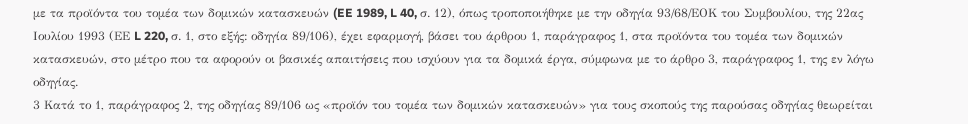με τα προϊόντα του τομέα των δομικών κατασκευών (EE 1989, L 40, σ. 12), όπως τροποποιήθηκε με την οδηγία 93/68/ΕΟΚ του Συμβουλίου, της 22ας Ιουλίου 1993 (ΕΕ L 220, σ. 1, στο εξής: οδηγία 89/106), έχει εφαρμογή, βάσει του άρθρου 1, παράγραφος 1, στα προϊόντα του τομέα των δομικών κατασκευών, στο μέτρο που τα αφορούν οι βασικές απαιτήσεις που ισχύουν για τα δομικά έργα, σύμφωνα με το άρθρο 3, παράγραφος 1, της εν λόγω οδηγίας.
3 Κατά το 1, παράγραφος 2, της οδηγίας 89/106 ως «προϊόν του τομέα των δομικών κατασκευών» για τους σκοπούς της παρούσας οδηγίας θεωρείται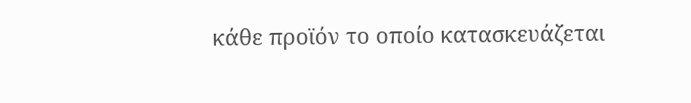κάθε προϊόν το οποίο κατασκευάζεται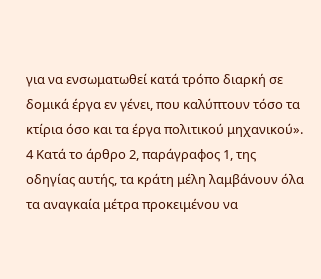για να ενσωματωθεί κατά τρόπο διαρκή σε δομικά έργα εν γένει, που καλύπτουν τόσο τα κτίρια όσο και τα έργα πολιτικού μηχανικού».
4 Κατά το άρθρο 2, παράγραφος 1, της οδηγίας αυτής, τα κράτη μέλη λαμβάνουν όλα τα αναγκαία μέτρα προκειμένου να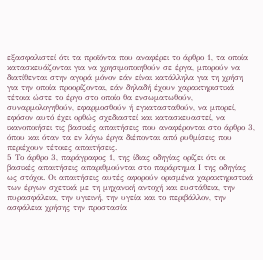εξασφαλιστεί ότι τα προϊόντα που αναφέρει το άρθρο 1, τα οποία κατασκευάζονται για να χρησιμοποιηθούν σε έργα, μπορούν να διατίθενται στην αγορά μόνον εάν είναι κατάλληλα για τη χρήση για την οποία προορίζονται, εάν δηλαδή έχουν χαρακτηριστικά τέτοια ώστε το έργο στο οποίο θα ενσωματωθούν, συναρμολογηθούν, εφαρμοσθούν ή εγκατασταθούν, να μπορεί, εφόσον αυτό έχει ορθώς σχεδιαστεί και κατασκευαστεί, να ικανοποιήσει τις βασικές απαιτήσεις που αναφέρονται στο άρθρο 3, όπου και όταν τα εν λόγω έργα διέπονται από ρυθμίσεις που περιέχουν τέτοιες απαιτήσεις.
5 Το άρθρο 3, παράγραφος 1, της ίδιας οδηγίας ορίζει ότι οι βασικές απαιτήσεις απαριθμούνται στο παράρτημα Ι της οδηγίας ως στόχοι. Οι απαιτήσεις αυτές αφορούν ορισμένα χαρακτηριστικά των έργων σχετικά με τη μηχανική αντοχή και ευστάθεια, την πυρασφάλεια, την υγιεινή, την υγεία και το περιβάλλον, την ασφάλεια χρήσης την προστασία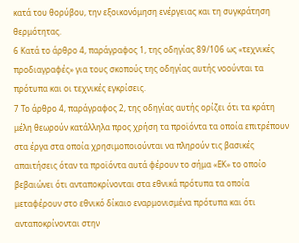κατά του θορύβου, την εξοικονόμηση ενέργειας και τη συγκράτηση θερμότητας.
6 Κατά το άρθρο 4, παράγραφος 1, της οδηγίας 89/106 ως «τεχνικές προδιαγραφές» για τους σκοπούς της οδηγίας αυτής νοούνται τα πρότυπα και οι τεχνικές εγκρίσεις.
7 Το άρθρο 4, παράγραφος 2, της οδηγίας αυτής ορίζει ότι τα κράτη μέλη θεωρούν κατάλληλα προς χρήση τα προϊόντα τα οποία επιτρέπουν στα έργα στα οποία χρησιμοποιούνται να πληρούν τις βασικές απαιτήσεις όταν τα προϊόντα αυτά φέρουν το σήμα «ΕΚ» το οποίο βεβαιώνει ότι ανταποκρίνονται στα εθνικά πρότυπα τα οποία μεταφέρουν στο εθνικό δίκαιο εναρμονισμένα πρότυπα και ότι ανταποκρίνονται στην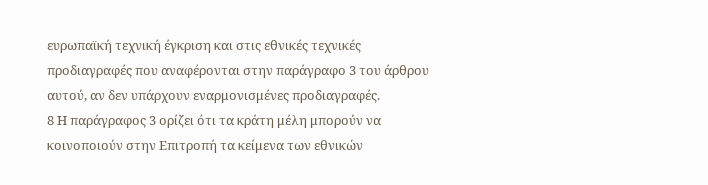ευρωπαϊκή τεχνική έγκριση και στις εθνικές τεχνικές προδιαγραφές που αναφέρονται στην παράγραφο 3 του άρθρου αυτού, αν δεν υπάρχουν εναρμονισμένες προδιαγραφές.
8 Η παράγραφος 3 ορίζει ότι τα κράτη μέλη μπορούν να κοινοποιούν στην Επιτροπή τα κείμενα των εθνικών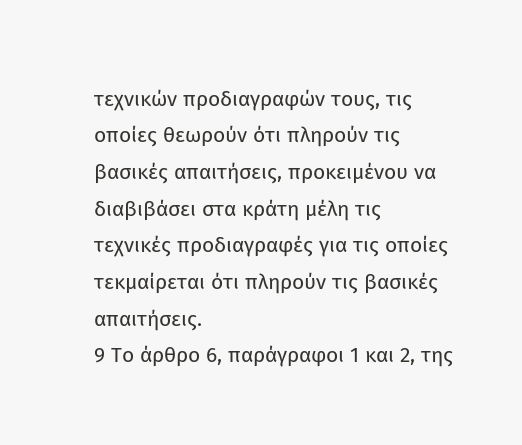τεχνικών προδιαγραφών τους, τις οποίες θεωρούν ότι πληρούν τις βασικές απαιτήσεις, προκειμένου να διαβιβάσει στα κράτη μέλη τις τεχνικές προδιαγραφές για τις οποίες τεκμαίρεται ότι πληρούν τις βασικές απαιτήσεις.
9 Το άρθρο 6, παράγραφοι 1 και 2, της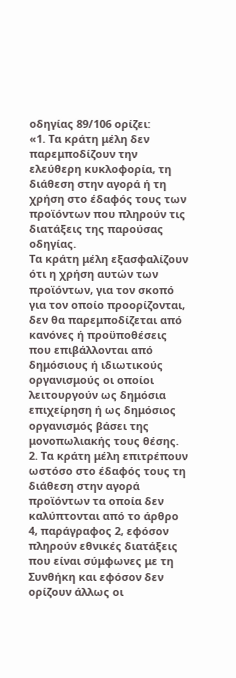οδηγίας 89/106 ορίζει:
«1. Τα κράτη μέλη δεν παρεμποδίζουν την ελεύθερη κυκλοφορία, τη διάθεση στην αγορά ή τη χρήση στο έδαφός τους των προϊόντων που πληρούν τις διατάξεις της παρούσας οδηγίας.
Τα κράτη μέλη εξασφαλίζουν ότι η χρήση αυτών των προϊόντων, για τον σκοπό για τον οποίο προορίζονται, δεν θα παρεμποδίζεται από κανόνες ή προϋποθέσεις που επιβάλλονται από δημόσιους ή ιδιωτικούς οργανισμούς οι οποίοι λειτουργούν ως δημόσια επιχείρηση ή ως δημόσιος οργανισμός βάσει της μονοπωλιακής τους θέσης.
2. Τα κράτη μέλη επιτρέπουν ωστόσο στο έδαφός τους τη διάθεση στην αγορά προϊόντων τα οποία δεν καλύπτονται από το άρθρο 4, παράγραφος 2, εφόσον πληρούν εθνικές διατάξεις που είναι σύμφωνες με τη Συνθήκη και εφόσον δεν ορίζουν άλλως οι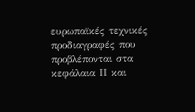ευρωπαϊκές τεχνικές προδιαγραφές που προβλέπονται στα κεφάλαια ΙΙ και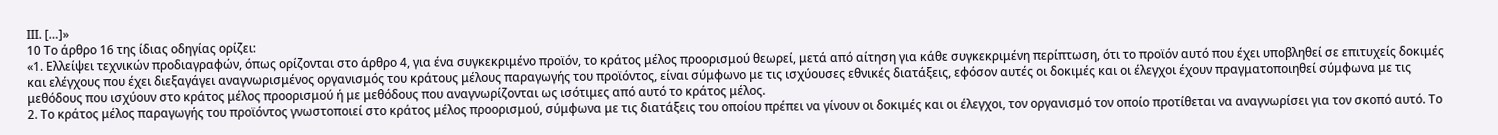ΙΙΙ. […]»
10 Το άρθρο 16 της ίδιας οδηγίας ορίζει:
«1. Ελλείψει τεχνικών προδιαγραφών, όπως ορίζονται στο άρθρο 4, για ένα συγκεκριμένο προϊόν, το κράτος μέλος προορισμού θεωρεί, μετά από αίτηση για κάθε συγκεκριμένη περίπτωση, ότι το προϊόν αυτό που έχει υποβληθεί σε επιτυχείς δοκιμές και ελέγχους που έχει διεξαγάγει αναγνωρισμένος οργανισμός του κράτους μέλους παραγωγής του προϊόντος, είναι σύμφωνο με τις ισχύουσες εθνικές διατάξεις, εφόσον αυτές οι δοκιμές και οι έλεγχοι έχουν πραγματοποιηθεί σύμφωνα με τις μεθόδους που ισχύουν στο κράτος μέλος προορισμού ή με μεθόδους που αναγνωρίζονται ως ισότιμες από αυτό το κράτος μέλος.
2. Το κράτος μέλος παραγωγής του προϊόντος γνωστοποιεί στο κράτος μέλος προορισμού, σύμφωνα με τις διατάξεις του οποίου πρέπει να γίνουν οι δοκιμές και οι έλεγχοι, τον οργανισμό τον οποίο προτίθεται να αναγνωρίσει για τον σκοπό αυτό. Το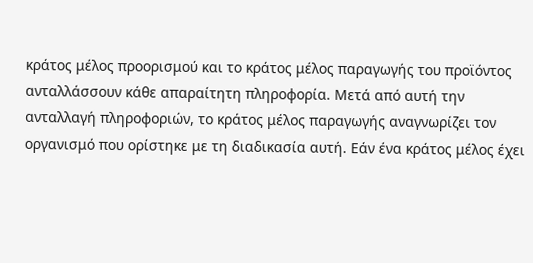κράτος μέλος προορισμού και το κράτος μέλος παραγωγής του προϊόντος ανταλλάσσουν κάθε απαραίτητη πληροφορία. Μετά από αυτή την ανταλλαγή πληροφοριών, το κράτος μέλος παραγωγής αναγνωρίζει τον οργανισμό που ορίστηκε με τη διαδικασία αυτή. Εάν ένα κράτος μέλος έχει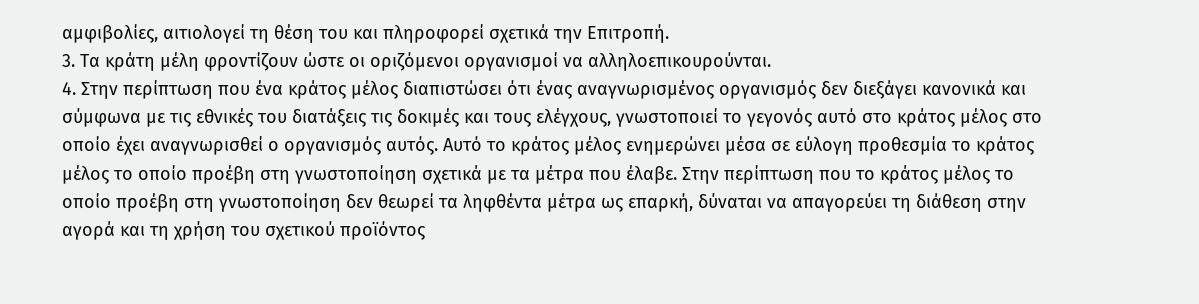αμφιβολίες, αιτιολογεί τη θέση του και πληροφορεί σχετικά την Επιτροπή.
3. Τα κράτη μέλη φροντίζουν ώστε οι οριζόμενοι οργανισμοί να αλληλοεπικουρούνται.
4. Στην περίπτωση που ένα κράτος μέλος διαπιστώσει ότι ένας αναγνωρισμένος οργανισμός δεν διεξάγει κανονικά και σύμφωνα με τις εθνικές του διατάξεις τις δοκιμές και τους ελέγχους, γνωστοποιεί το γεγονός αυτό στο κράτος μέλος στο οποίο έχει αναγνωρισθεί ο οργανισμός αυτός. Αυτό το κράτος μέλος ενημερώνει μέσα σε εύλογη προθεσμία το κράτος μέλος το οποίο προέβη στη γνωστοποίηση σχετικά με τα μέτρα που έλαβε. Στην περίπτωση που το κράτος μέλος το οποίο προέβη στη γνωστοποίηση δεν θεωρεί τα ληφθέντα μέτρα ως επαρκή, δύναται να απαγορεύει τη διάθεση στην αγορά και τη χρήση του σχετικού προϊόντος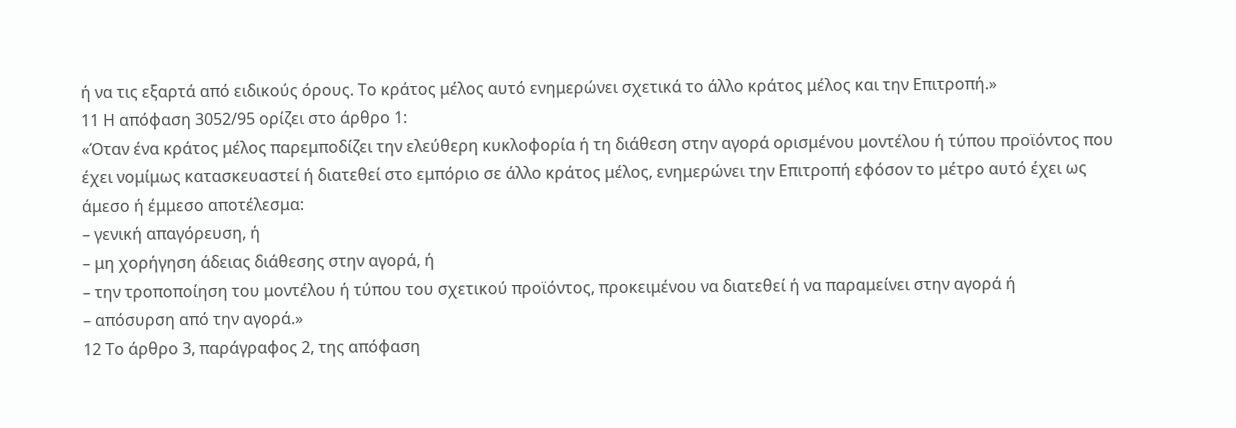ή να τις εξαρτά από ειδικούς όρους. Το κράτος μέλος αυτό ενημερώνει σχετικά το άλλο κράτος μέλος και την Επιτροπή.»
11 Η απόφαση 3052/95 ορίζει στο άρθρο 1:
«Όταν ένα κράτος μέλος παρεμποδίζει την ελεύθερη κυκλοφορία ή τη διάθεση στην αγορά ορισμένου μοντέλου ή τύπου προϊόντος που έχει νομίμως κατασκευαστεί ή διατεθεί στο εμπόριο σε άλλο κράτος μέλος, ενημερώνει την Επιτροπή εφόσον το μέτρο αυτό έχει ως άμεσο ή έμμεσο αποτέλεσμα:
– γενική απαγόρευση, ή
– μη χορήγηση άδειας διάθεσης στην αγορά, ή
– την τροποποίηση του μοντέλου ή τύπου του σχετικού προϊόντος, προκειμένου να διατεθεί ή να παραμείνει στην αγορά ή
– απόσυρση από την αγορά.»
12 Το άρθρο 3, παράγραφος 2, της απόφαση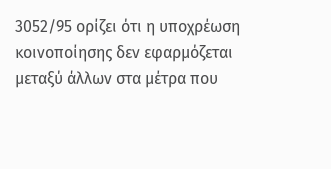3052/95 ορίζει ότι η υποχρέωση κοινοποίησης δεν εφαρμόζεται μεταξύ άλλων στα μέτρα που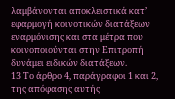λαμβάνονται αποκλειστικά κατ’ εφαρμογή κοινοτικών διατάξεων εναρμόνισης και στα μέτρα που κοινοποιούνται στην Επιτροπή δυνάμει ειδικών διατάξεων.
13 Το άρθρο 4, παράγραφοι 1 και 2, της απόφασης αυτής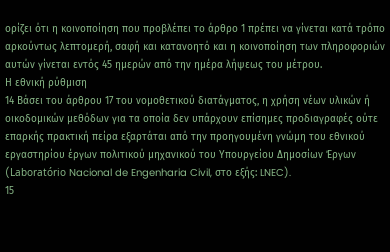ορίζει ότι η κοινοποίηση που προβλέπει το άρθρο 1 πρέπει να γίνεται κατά τρόπο αρκούντως λεπτομερή, σαφή και κατανοητό και η κοινοποίηση των πληροφοριών αυτών γίνεται εντός 45 ημερών από την ημέρα λήψεως του μέτρου.
Η εθνική ρύθμιση
14 Βάσει του άρθρου 17 του νομοθετικού διατάγματος, η χρήση νέων υλικών ή οικοδομικών μεθόδων για τα οποία δεν υπάρχουν επίσημες προδιαγραφές ούτε επαρκής πρακτική πείρα εξαρτάται από την προηγουμένη γνώμη του εθνικού εργαστηρίου έργων πολιτικού μηχανικού του Υπουργείου Δημοσίων Έργων (Laboratório Nacional de Engenharia Civil, στο εξής: LNEC).
15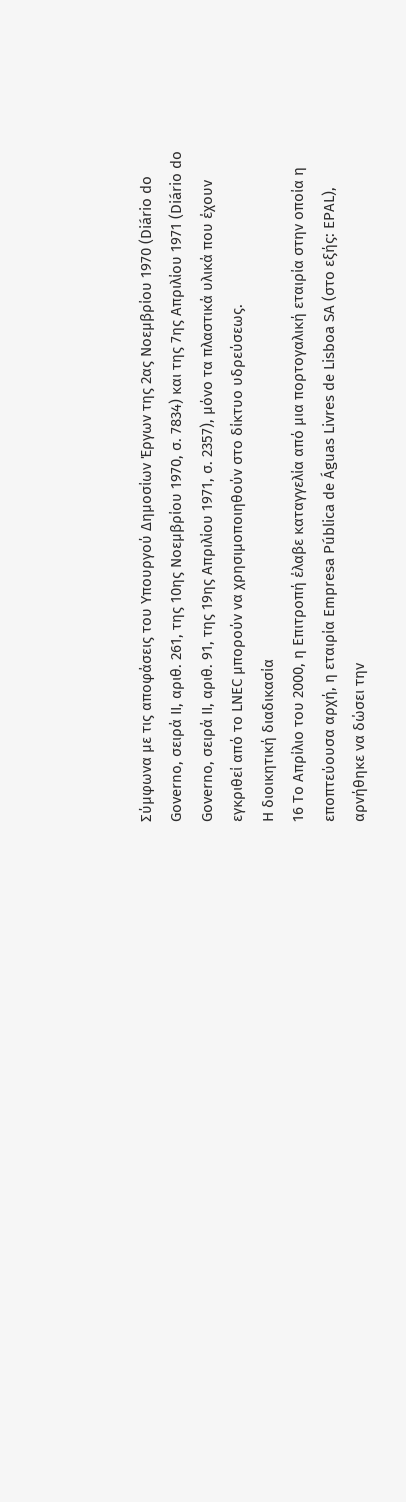Σύμφωνα με τις αποφάσεις του Υπουργού Δημοσίων Έργων της 2ας Νοεμβρίου 1970 (Diário do Governo, σειρά II, αριθ. 261, της 10ης Νοεμβρίου 1970, σ. 7834) και της 7ης Απριλίου 1971 (Diário do Governo, σειρά II, αριθ. 91, της 19ης Απριλίου 1971, σ. 2357), μόνο τα πλαστικά υλικά που έχουν εγκριθεί από το LNEC μπορούν να χρησιμοποιηθούν στο δίκτυο υδρεύσεως.
Η διοικητική διαδικασία
16 Το Απρίλιο του 2000, η Επιτροπή έλαβε καταγγελία από μια πορτογαλική εταιρία στην οποία η εποπτεύουσα αρχή, η εταιρία Empresa Pública de Águas Livres de Lisboa SA (στο εξής: EPAL), αρνήθηκε να δώσει την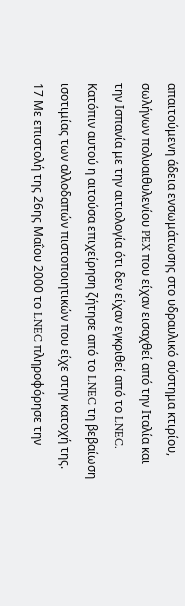απαιτούμενη άδεια ενσωμάτωσης στο υδραυλικό σύστημα κτιρίου, σωλήνων πολυαιθυλενίου PEX που είχαν εισαχθεί από την Ιταλία και την Ισπανία με την αιτιολογία ότι δεν είχαν εγκριθεί από το LNEC. Κατόπιν αυτού η αιτούσα επιχείρηση ζήτησε από το LNEC τη βεβαίωση ισοτιμίας των αλλοδαπών πιστοποιητικών που είχε στην κατοχή της.
17 Με επιστολή της 26ης Μαΐου 2000 το LNEC πληροφόρησε την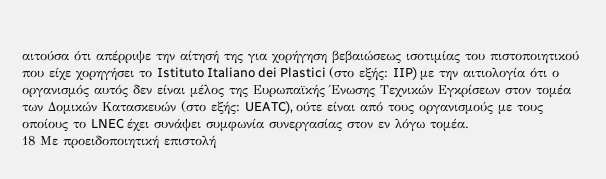αιτούσα ότι απέρριψε την αίτησή της για χορήγηση βεβαιώσεως ισοτιμίας του πιστοποιητικού που είχε χορηγήσει το Istituto Italiano dei Plastici (στο εξής: IIP) με την αιτιολογία ότι ο οργανισμός αυτός δεν είναι μέλος της Ευρωπαϊκής Ένωσης Τεχνικών Εγκρίσεων στον τομέα των Δομικών Κατασκευών (στο εξής: UEATC), ούτε είναι από τους οργανισμούς με τους οποίους το LNEC έχει συνάψει συμφωνία συνεργασίας στον εν λόγω τομέα.
18 Με προειδοποιητική επιστολή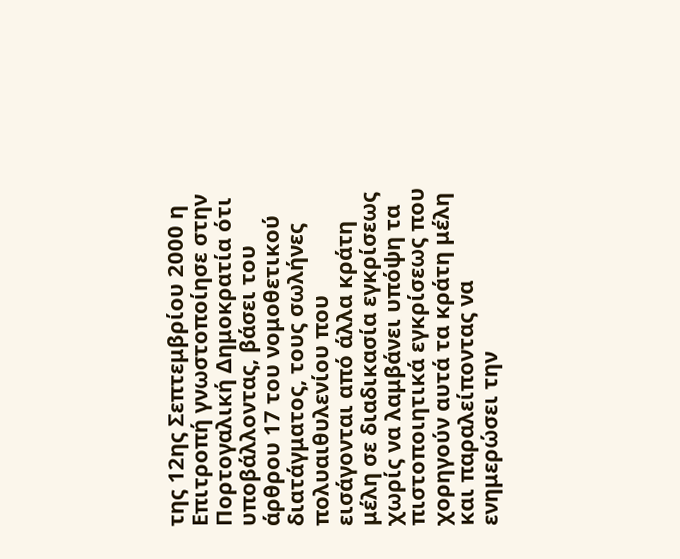της 12ης Σεπτεμβρίου 2000 η Επιτροπή γνωστοποίησε στην Πορτογαλική Δημοκρατία ότι υποβάλλοντας, βάσει του άρθρου 17 του νομοθετικού διατάγματος, τους σωλήνες πολυαιθυλενίου που εισάγονται από άλλα κράτη μέλη σε διαδικασία εγκρίσεως χωρίς να λαμβάνει υπόψη τα πιστοποιητικά εγκρίσεως που χορηγούν αυτά τα κράτη μέλη και παραλείποντας να ενημερώσει την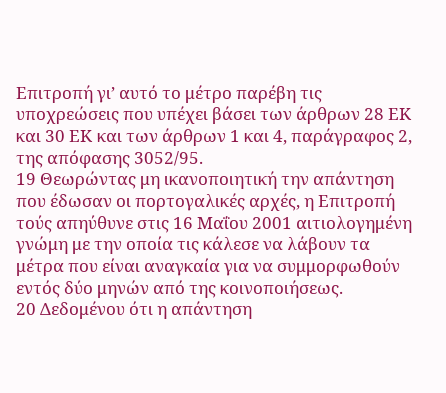Επιτροπή γι’ αυτό το μέτρο παρέβη τις υποχρεώσεις που υπέχει βάσει των άρθρων 28 ΕΚ και 30 ΕΚ και των άρθρων 1 και 4, παράγραφος 2, της απόφασης 3052/95.
19 Θεωρώντας μη ικανοποιητική την απάντηση που έδωσαν οι πορτογαλικές αρχές, η Επιτροπή τούς απηύθυνε στις 16 Μαΐου 2001 αιτιολογημένη γνώμη με την οποία τις κάλεσε να λάβουν τα μέτρα που είναι αναγκαία για να συμμορφωθούν εντός δύο μηνών από της κοινοποιήσεως.
20 Δεδομένου ότι η απάντηση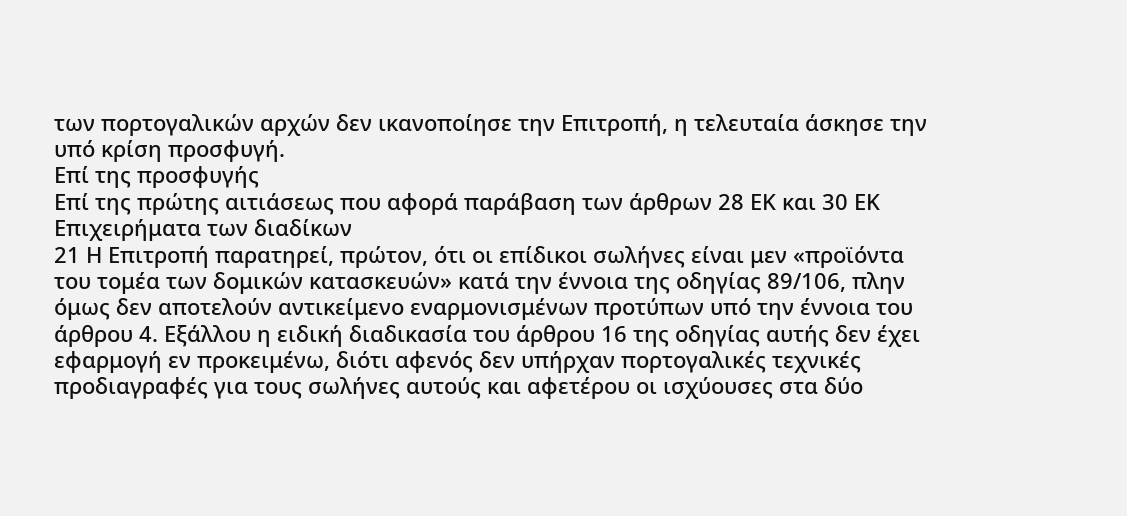των πορτογαλικών αρχών δεν ικανοποίησε την Επιτροπή, η τελευταία άσκησε την υπό κρίση προσφυγή.
Επί της προσφυγής
Επί της πρώτης αιτιάσεως που αφορά παράβαση των άρθρων 28 ΕΚ και 30 ΕΚ
Επιχειρήματα των διαδίκων
21 Η Επιτροπή παρατηρεί, πρώτον, ότι οι επίδικοι σωλήνες είναι μεν «προϊόντα του τομέα των δομικών κατασκευών» κατά την έννοια της οδηγίας 89/106, πλην όμως δεν αποτελούν αντικείμενο εναρμονισμένων προτύπων υπό την έννοια του άρθρου 4. Εξάλλου η ειδική διαδικασία του άρθρου 16 της οδηγίας αυτής δεν έχει εφαρμογή εν προκειμένω, διότι αφενός δεν υπήρχαν πορτογαλικές τεχνικές προδιαγραφές για τους σωλήνες αυτούς και αφετέρου οι ισχύουσες στα δύο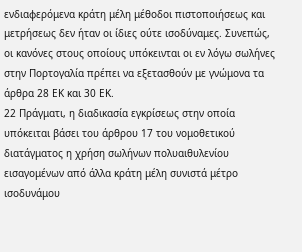ενδιαφερόμενα κράτη μέλη μέθοδοι πιστοποιήσεως και μετρήσεως δεν ήταν οι ίδιες ούτε ισοδύναμες. Συνεπώς, οι κανόνες στους οποίους υπόκεινται οι εν λόγω σωλήνες στην Πορτογαλία πρέπει να εξετασθούν με γνώμονα τα άρθρα 28 ΕΚ και 30 ΕΚ.
22 Πράγματι, η διαδικασία εγκρίσεως στην οποία υπόκειται βάσει του άρθρου 17 του νομοθετικού διατάγματος η χρήση σωλήνων πολυαιθυλενίου εισαγομένων από άλλα κράτη μέλη συνιστά μέτρο ισοδυνάμου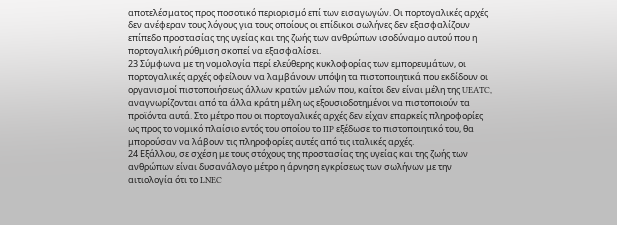αποτελέσματος προς ποσοτικό περιορισμό επί των εισαγωγών. Οι πορτογαλικές αρχές δεν ανέφεραν τους λόγους για τους οποίους οι επίδικοι σωλήνες δεν εξασφαλίζουν επίπεδο προστασίας της υγείας και της ζωής των ανθρώπων ισοδύναμο αυτού που η πορτογαλική ρύθμιση σκοπεί να εξασφαλίσει.
23 Σύμφωνα με τη νομολογία περί ελεύθερης κυκλοφορίας των εμπορευμάτων, οι πορτογαλικές αρχές οφείλουν να λαμβάνουν υπόψη τα πιστοποιητικά που εκδίδουν οι οργανισμοί πιστοποιήσεως άλλων κρατών μελών που, καίτοι δεν είναι μέλη της UEATC, αναγνωρίζονται από τα άλλα κράτη μέλη ως εξουσιοδοτημένοι να πιστοποιούν τα προϊόντα αυτά. Στο μέτρο που οι πορτογαλικές αρχές δεν είχαν επαρκείς πληροφορίες ως προς το νομικό πλαίσιο εντός του οποίου το IIP εξέδωσε το πιστοποιητικό του, θα μπορούσαν να λάβουν τις πληροφορίες αυτές από τις ιταλικές αρχές.
24 Εξάλλου, σε σχέση με τους στόχους της προστασίας της υγείας και της ζωής των ανθρώπων είναι δυσανάλογο μέτρο η άρνηση εγκρίσεως των σωλήνων με την αιτιολογία ότι το LNEC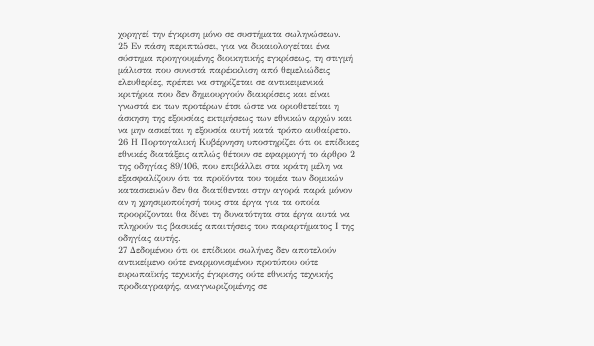χορηγεί την έγκριση μόνο σε συστήματα σωληνώσεων.
25 Εν πάση περιπτώσει, για να δικαιολογείται ένα σύστημα προηγουμένης διοικητικής εγκρίσεως, τη στιγμή μάλιστα που συνιστά παρέκκλιση από θεμελιώδεις ελευθερίες, πρέπει να στηρίζεται σε αντικειμενικά κριτήρια που δεν δημιουργούν διακρίσεις και είναι γνωστά εκ των προτέρων έτσι ώστε να οριοθετείται η άσκηση της εξουσίας εκτιμήσεως των εθνικών αρχών και να μην ασκείται η εξουσία αυτή κατά τρόπο αυθαίρετο.
26 Η Πορτογαλική Κυβέρνηση υποστηρίζει ότι οι επίδικες εθνικές διατάξεις απλώς θέτουν σε εφαρμογή το άρθρο 2 της οδηγίας 89/106, που επιβάλλει στα κράτη μέλη να εξασφαλίζουν ότι τα προϊόντα του τομέα των δομικών κατασκευών δεν θα διατίθενται στην αγορά παρά μόνον αν η χρησιμοποίησή τους στα έργα για τα οποία προορίζονται θα δίνει τη δυνατότητα στα έργα αυτά να πληρούν τις βασικές απαιτήσεις του παραρτήματος Ι της οδηγίας αυτής.
27 Δεδομένου ότι οι επίδικοι σωλήνες δεν αποτελούν αντικείμενο ούτε εναρμονισμένου προτύπου ούτε ευρωπαϊκής τεχνικής έγκρισης ούτε εθνικής τεχνικής προδιαγραφής, αναγνωριζομένης σε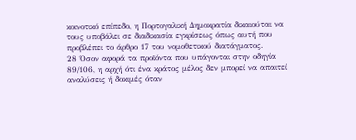κοινοτικό επίπεδο, η Πορτογαλική Δημοκρατία δικαιούται να τους υποβάλει σε διαδικασία εγκρίσεως όπως αυτή που προβλέπει το άρθρο 17 του νομοθετικού διατάγματος.
28 Όσον αφορά τα προϊόντα που υπάγονται στην οδηγία 89/106, η αρχή ότι ένα κράτος μέλος δεν μπορεί να απαιτεί αναλύσεις ή δοκιμές όταν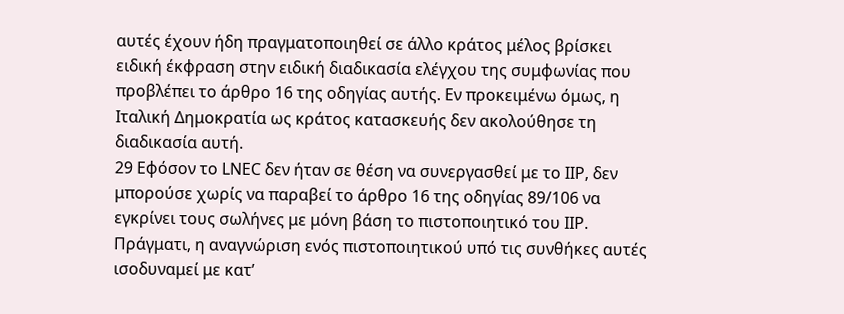αυτές έχουν ήδη πραγματοποιηθεί σε άλλο κράτος μέλος βρίσκει ειδική έκφραση στην ειδική διαδικασία ελέγχου της συμφωνίας που προβλέπει το άρθρο 16 της οδηγίας αυτής. Εν προκειμένω όμως, η Ιταλική Δημοκρατία ως κράτος κατασκευής δεν ακολούθησε τη διαδικασία αυτή.
29 Εφόσον το LNEC δεν ήταν σε θέση να συνεργασθεί με το IIP, δεν μπορούσε χωρίς να παραβεί το άρθρο 16 της οδηγίας 89/106 να εγκρίνει τους σωλήνες με μόνη βάση το πιστοποιητικό του IIP. Πράγματι, η αναγνώριση ενός πιστοποιητικού υπό τις συνθήκες αυτές ισοδυναμεί με κατ’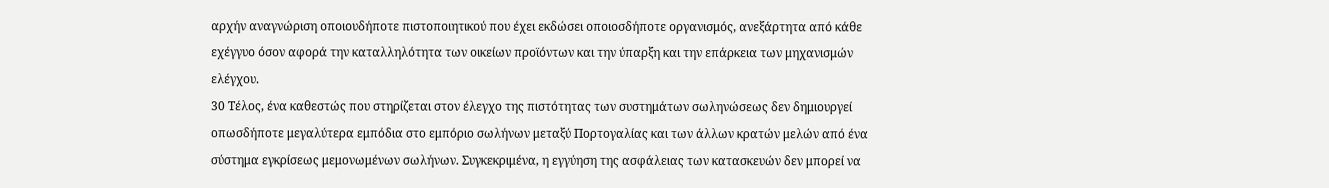αρχήν αναγνώριση οποιουδήποτε πιστοποιητικού που έχει εκδώσει οποιοσδήποτε οργανισμός, ανεξάρτητα από κάθε εχέγγυο όσον αφορά την καταλληλότητα των οικείων προϊόντων και την ύπαρξη και την επάρκεια των μηχανισμών ελέγχου.
30 Τέλος, ένα καθεστώς που στηρίζεται στον έλεγχο της πιστότητας των συστημάτων σωληνώσεως δεν δημιουργεί οπωσδήποτε μεγαλύτερα εμπόδια στο εμπόριο σωλήνων μεταξύ Πορτογαλίας και των άλλων κρατών μελών από ένα σύστημα εγκρίσεως μεμονωμένων σωλήνων. Συγκεκριμένα, η εγγύηση της ασφάλειας των κατασκευών δεν μπορεί να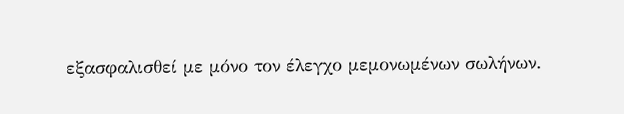εξασφαλισθεί με μόνο τον έλεγχο μεμονωμένων σωλήνων.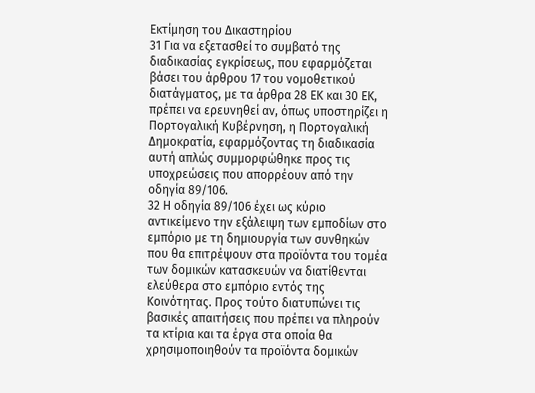Εκτίμηση του Δικαστηρίου
31 Για να εξετασθεί το συμβατό της διαδικασίας εγκρίσεως, που εφαρμόζεται βάσει του άρθρου 17 του νομοθετικού διατάγματος, με τα άρθρα 28 ΕΚ και 30 ΕΚ, πρέπει να ερευνηθεί αν, όπως υποστηρίζει η Πορτογαλική Κυβέρνηση, η Πορτογαλική Δημοκρατία, εφαρμόζοντας τη διαδικασία αυτή απλώς συμμορφώθηκε προς τις υποχρεώσεις που απορρέουν από την οδηγία 89/106.
32 Η οδηγία 89/106 έχει ως κύριο αντικείμενο την εξάλειψη των εμποδίων στο εμπόριο με τη δημιουργία των συνθηκών που θα επιτρέψουν στα προϊόντα του τομέα των δομικών κατασκευών να διατίθενται ελεύθερα στο εμπόριο εντός της Κοινότητας. Προς τούτο διατυπώνει τις βασικές απαιτήσεις που πρέπει να πληρούν τα κτίρια και τα έργα στα οποία θα χρησιμοποιηθούν τα προϊόντα δομικών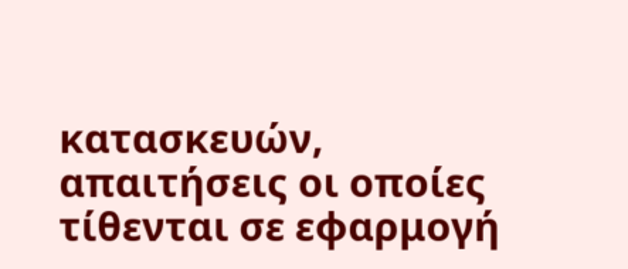κατασκευών, απαιτήσεις οι οποίες τίθενται σε εφαρμογή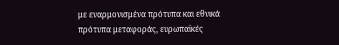με εναρμονισμένα πρότυπα και εθνικά πρότυπα μεταφοράς, ευρωπαϊκές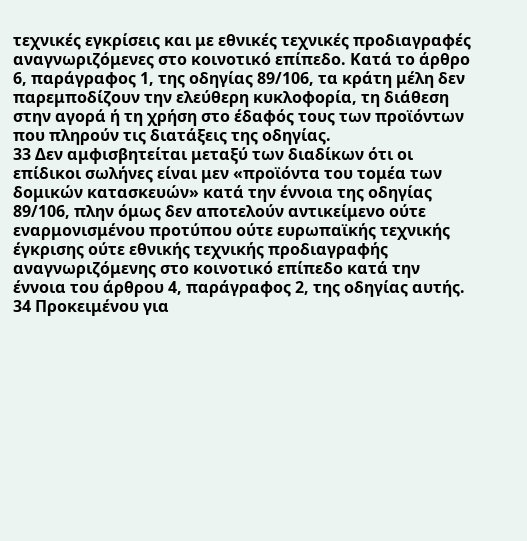τεχνικές εγκρίσεις και με εθνικές τεχνικές προδιαγραφές αναγνωριζόμενες στο κοινοτικό επίπεδο. Κατά το άρθρο 6, παράγραφος 1, της οδηγίας 89/106, τα κράτη μέλη δεν παρεμποδίζουν την ελεύθερη κυκλοφορία, τη διάθεση στην αγορά ή τη χρήση στο έδαφός τους των προϊόντων που πληρούν τις διατάξεις της οδηγίας.
33 Δεν αμφισβητείται μεταξύ των διαδίκων ότι οι επίδικοι σωλήνες είναι μεν «προϊόντα του τομέα των δομικών κατασκευών» κατά την έννοια της οδηγίας 89/106, πλην όμως δεν αποτελούν αντικείμενο ούτε εναρμονισμένου προτύπου ούτε ευρωπαϊκής τεχνικής έγκρισης ούτε εθνικής τεχνικής προδιαγραφής αναγνωριζόμενης στο κοινοτικό επίπεδο κατά την έννοια του άρθρου 4, παράγραφος 2, της οδηγίας αυτής.
34 Προκειμένου για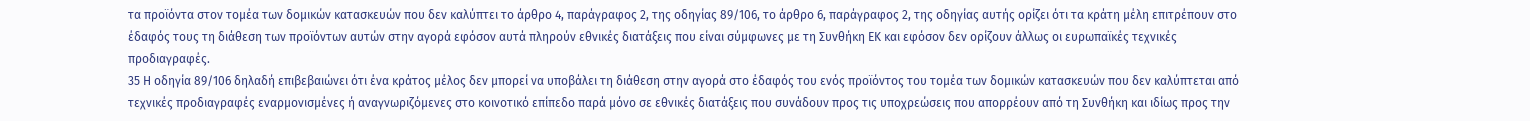τα προϊόντα στον τομέα των δομικών κατασκευών που δεν καλύπτει το άρθρο 4, παράγραφος 2, της οδηγίας 89/106, το άρθρο 6, παράγραφος 2, της οδηγίας αυτής ορίζει ότι τα κράτη μέλη επιτρέπουν στο έδαφός τους τη διάθεση των προϊόντων αυτών στην αγορά εφόσον αυτά πληρούν εθνικές διατάξεις που είναι σύμφωνες με τη Συνθήκη ΕΚ και εφόσον δεν ορίζουν άλλως οι ευρωπαϊκές τεχνικές προδιαγραφές.
35 Η οδηγία 89/106 δηλαδή επιβεβαιώνει ότι ένα κράτος μέλος δεν μπορεί να υποβάλει τη διάθεση στην αγορά στο έδαφός του ενός προϊόντος του τομέα των δομικών κατασκευών που δεν καλύπτεται από τεχνικές προδιαγραφές εναρμονισμένες ή αναγνωριζόμενες στο κοινοτικό επίπεδο παρά μόνο σε εθνικές διατάξεις που συνάδουν προς τις υποχρεώσεις που απορρέουν από τη Συνθήκη και ιδίως προς την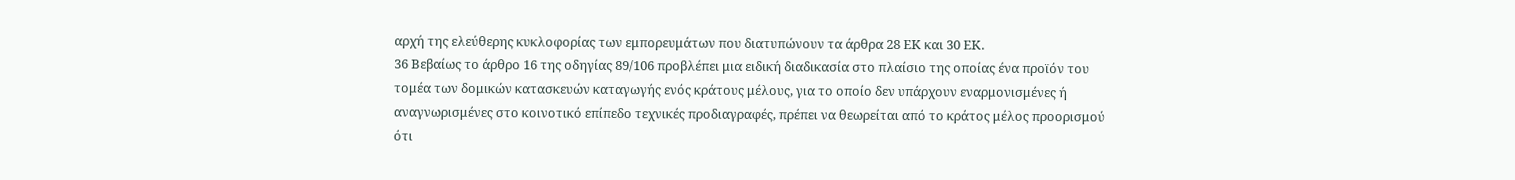αρχή της ελεύθερης κυκλοφορίας των εμπορευμάτων που διατυπώνουν τα άρθρα 28 ΕΚ και 30 ΕΚ.
36 Βεβαίως το άρθρο 16 της οδηγίας 89/106 προβλέπει μια ειδική διαδικασία στο πλαίσιο της οποίας ένα προϊόν του τομέα των δομικών κατασκευών καταγωγής ενός κράτους μέλους, για το οποίο δεν υπάρχουν εναρμονισμένες ή αναγνωρισμένες στο κοινοτικό επίπεδο τεχνικές προδιαγραφές, πρέπει να θεωρείται από το κράτος μέλος προορισμού ότι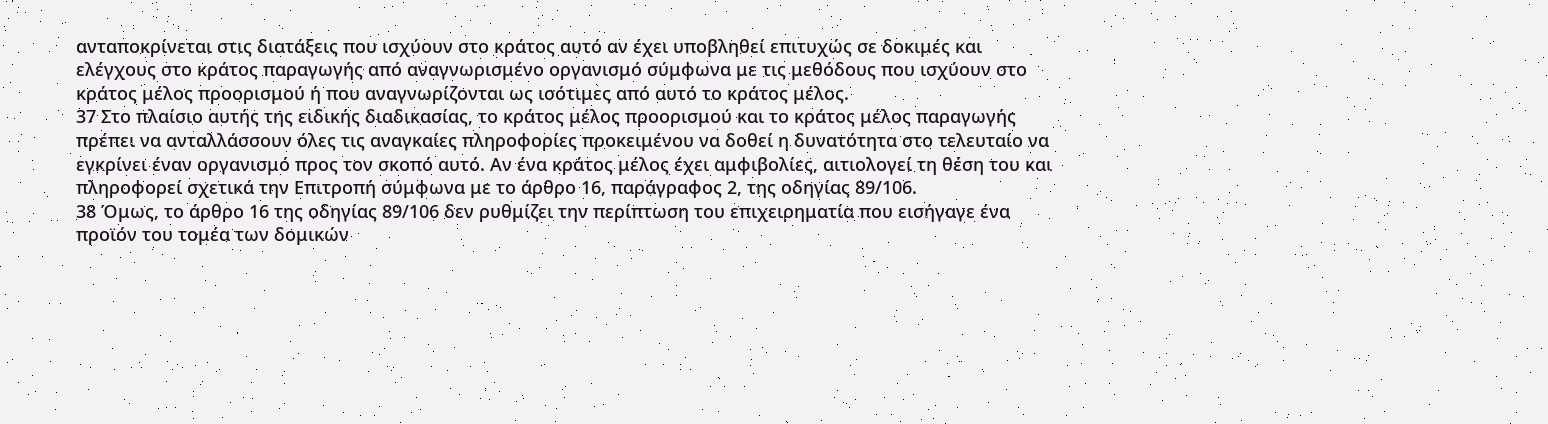ανταποκρίνεται στις διατάξεις που ισχύουν στο κράτος αυτό αν έχει υποβληθεί επιτυχώς σε δοκιμές και ελέγχους στο κράτος παραγωγής από αναγνωρισμένο οργανισμό σύμφωνα με τις μεθόδους που ισχύουν στο κράτος μέλος προορισμού ή που αναγνωρίζονται ως ισότιμες από αυτό το κράτος μέλος.
37 Στο πλαίσιο αυτής της ειδικής διαδικασίας, το κράτος μέλος προορισμού και το κράτος μέλος παραγωγής πρέπει να ανταλλάσσουν όλες τις αναγκαίες πληροφορίες προκειμένου να δοθεί η δυνατότητα στο τελευταίο να εγκρίνει έναν οργανισμό προς τον σκοπό αυτό. Αν ένα κράτος μέλος έχει αμφιβολίες, αιτιολογεί τη θέση του και πληροφορεί σχετικά την Επιτροπή σύμφωνα με το άρθρο 16, παράγραφος 2, της οδηγίας 89/106.
38 Όμως, το άρθρο 16 της οδηγίας 89/106 δεν ρυθμίζει την περίπτωση του επιχειρηματία που εισήγαγε ένα προϊόν του τομέα των δομικών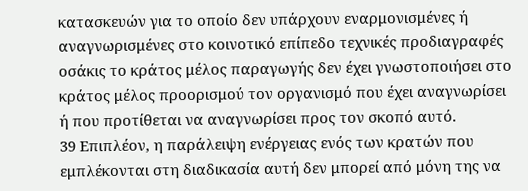κατασκευών για το οποίο δεν υπάρχουν εναρμονισμένες ή αναγνωρισμένες στο κοινοτικό επίπεδο τεχνικές προδιαγραφές οσάκις το κράτος μέλος παραγωγής δεν έχει γνωστοποιήσει στο κράτος μέλος προορισμού τον οργανισμό που έχει αναγνωρίσει ή που προτίθεται να αναγνωρίσει προς τον σκοπό αυτό.
39 Επιπλέον, η παράλειψη ενέργειας ενός των κρατών που εμπλέκονται στη διαδικασία αυτή δεν μπορεί από μόνη της να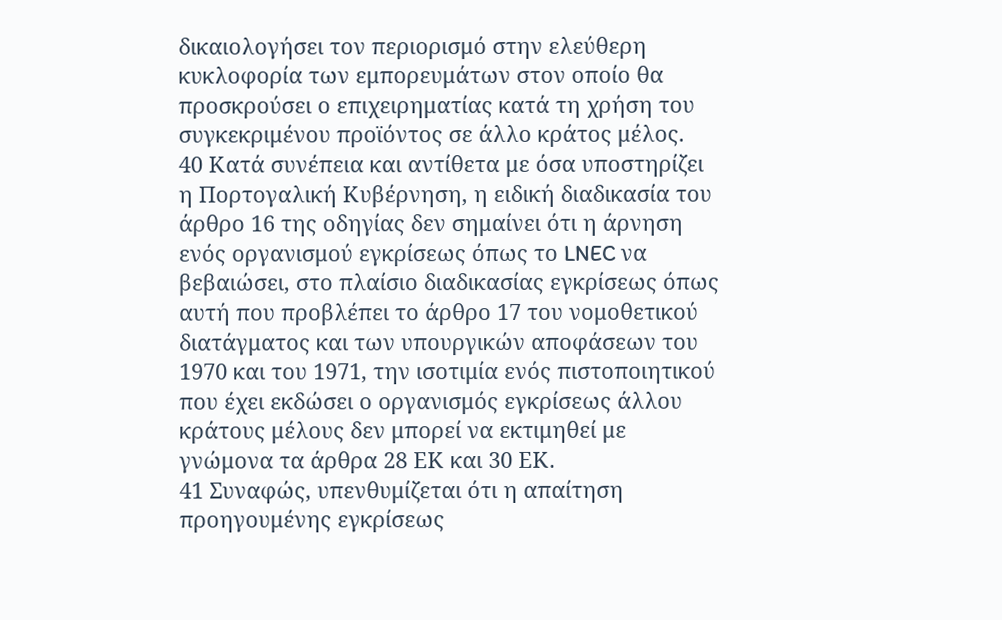δικαιολογήσει τον περιορισμό στην ελεύθερη κυκλοφορία των εμπορευμάτων στον οποίο θα προσκρούσει ο επιχειρηματίας κατά τη χρήση του συγκεκριμένου προϊόντος σε άλλο κράτος μέλος.
40 Κατά συνέπεια και αντίθετα με όσα υποστηρίζει η Πορτογαλική Κυβέρνηση, η ειδική διαδικασία του άρθρο 16 της οδηγίας δεν σημαίνει ότι η άρνηση ενός οργανισμού εγκρίσεως όπως το LNEC να βεβαιώσει, στο πλαίσιο διαδικασίας εγκρίσεως όπως αυτή που προβλέπει το άρθρο 17 του νομοθετικού διατάγματος και των υπουργικών αποφάσεων του 1970 και του 1971, την ισοτιμία ενός πιστοποιητικού που έχει εκδώσει ο οργανισμός εγκρίσεως άλλου κράτους μέλους δεν μπορεί να εκτιμηθεί με γνώμονα τα άρθρα 28 ΕΚ και 30 ΕΚ.
41 Συναφώς, υπενθυμίζεται ότι η απαίτηση προηγουμένης εγκρίσεως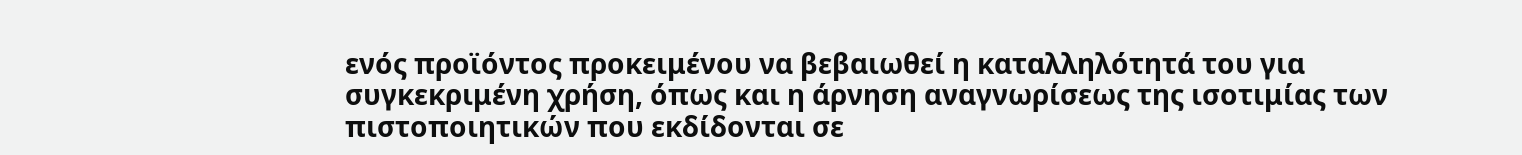ενός προϊόντος προκειμένου να βεβαιωθεί η καταλληλότητά του για συγκεκριμένη χρήση, όπως και η άρνηση αναγνωρίσεως της ισοτιμίας των πιστοποιητικών που εκδίδονται σε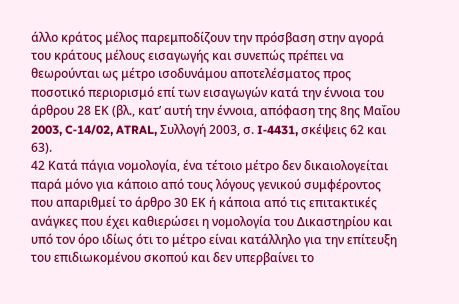άλλο κράτος μέλος παρεμποδίζουν την πρόσβαση στην αγορά του κράτους μέλους εισαγωγής και συνεπώς πρέπει να θεωρούνται ως μέτρο ισοδυνάμου αποτελέσματος προς ποσοτικό περιορισμό επί των εισαγωγών κατά την έννοια του άρθρου 28 ΕΚ (βλ., κατ’ αυτή την έννοια, απόφαση της 8ης Μαΐου 2003, C‑14/02, ATRAL, Συλλογή 2003, σ. I‑4431, σκέψεις 62 και 63).
42 Κατά πάγια νομολογία, ένα τέτοιο μέτρο δεν δικαιολογείται παρά μόνο για κάποιο από τους λόγους γενικού συμφέροντος που απαριθμεί το άρθρο 30 ΕΚ ή κάποια από τις επιτακτικές ανάγκες που έχει καθιερώσει η νομολογία του Δικαστηρίου και υπό τον όρο ιδίως ότι το μέτρο είναι κατάλληλο για την επίτευξη του επιδιωκομένου σκοπού και δεν υπερβαίνει το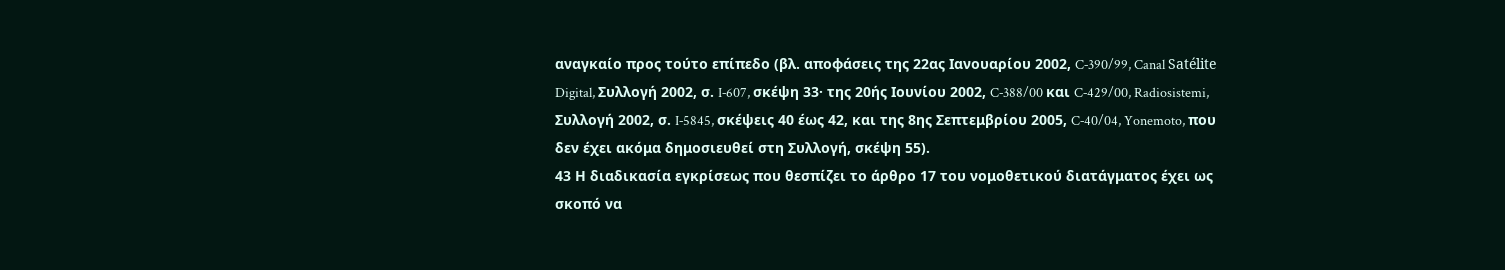αναγκαίο προς τούτο επίπεδο (βλ. αποφάσεις της 22ας Ιανουαρίου 2002, C‑390/99, Canal Satélite Digital, Συλλογή 2002, σ. I‑607, σκέψη 33· της 20ής Ιουνίου 2002, C‑388/00 και C‑429/00, Radiosistemi, Συλλογή 2002, σ. I‑5845, σκέψεις 40 έως 42, και της 8ης Σεπτεμβρίου 2005, C‑40/04, Yonemoto, που δεν έχει ακόμα δημοσιευθεί στη Συλλογή, σκέψη 55).
43 Η διαδικασία εγκρίσεως που θεσπίζει το άρθρο 17 του νομοθετικού διατάγματος έχει ως σκοπό να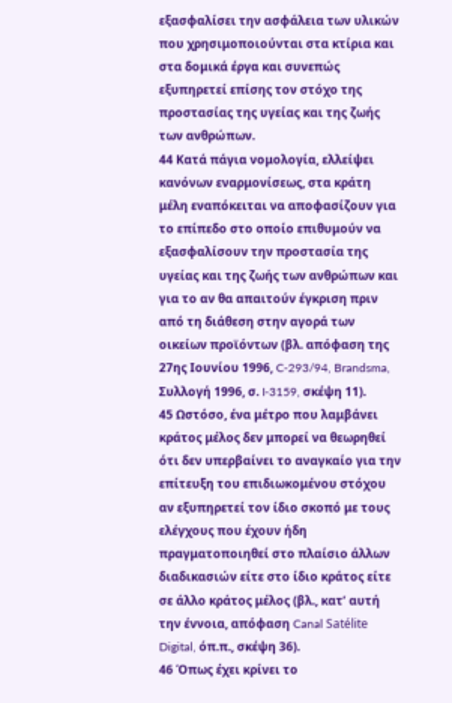εξασφαλίσει την ασφάλεια των υλικών που χρησιμοποιούνται στα κτίρια και στα δομικά έργα και συνεπώς εξυπηρετεί επίσης τον στόχο της προστασίας της υγείας και της ζωής των ανθρώπων.
44 Κατά πάγια νομολογία, ελλείψει κανόνων εναρμονίσεως, στα κράτη μέλη εναπόκειται να αποφασίζουν για το επίπεδο στο οποίο επιθυμούν να εξασφαλίσουν την προστασία της υγείας και της ζωής των ανθρώπων και για το αν θα απαιτούν έγκριση πριν από τη διάθεση στην αγορά των οικείων προϊόντων (βλ. απόφαση της 27ης Ιουνίου 1996, C‑293/94, Brandsma, Συλλογή 1996, σ. I‑3159, σκέψη 11).
45 Ωστόσο, ένα μέτρο που λαμβάνει κράτος μέλος δεν μπορεί να θεωρηθεί ότι δεν υπερβαίνει το αναγκαίο για την επίτευξη του επιδιωκομένου στόχου αν εξυπηρετεί τον ίδιο σκοπό με τους ελέγχους που έχουν ήδη πραγματοποιηθεί στο πλαίσιο άλλων διαδικασιών είτε στο ίδιο κράτος είτε σε άλλο κράτος μέλος (βλ., κατ’ αυτή την έννοια, απόφαση Canal Satélite Digital, όπ.π., σκέψη 36).
46 Όπως έχει κρίνει το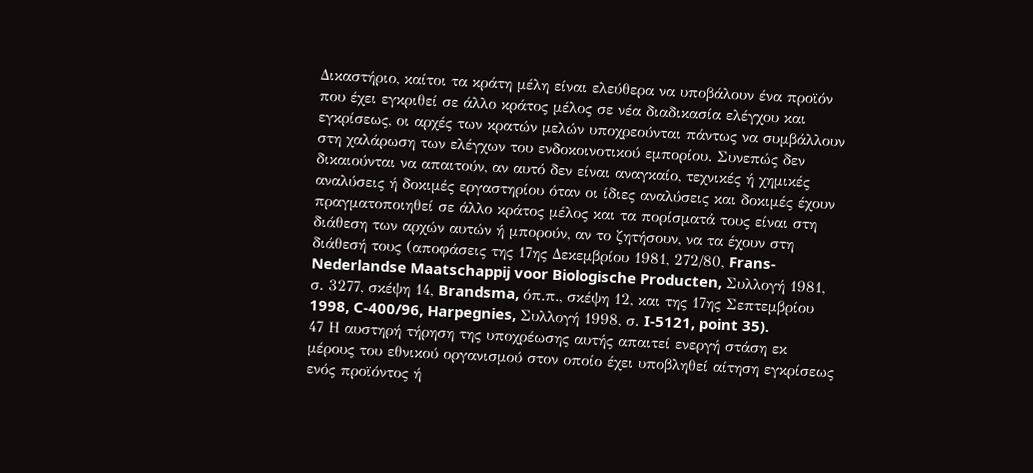Δικαστήριο, καίτοι τα κράτη μέλη είναι ελεύθερα να υποβάλουν ένα προϊόν που έχει εγκριθεί σε άλλο κράτος μέλος σε νέα διαδικασία ελέγχου και εγκρίσεως, οι αρχές των κρατών μελών υποχρεούνται πάντως να συμβάλλουν στη χαλάρωση των ελέγχων του ενδοκοινοτικού εμπορίου. Συνεπώς δεν δικαιούνται να απαιτούν, αν αυτό δεν είναι αναγκαίο, τεχνικές ή χημικές αναλύσεις ή δοκιμές εργαστηρίου όταν οι ίδιες αναλύσεις και δοκιμές έχουν πραγματοποιηθεί σε άλλο κράτος μέλος και τα πορίσματά τους είναι στη διάθεση των αρχών αυτών ή μπορούν, αν το ζητήσουν, να τα έχουν στη διάθεσή τους (αποφάσεις της 17ης Δεκεμβρίου 1981, 272/80, Frans-Nederlandse Maatschappij voor Biologische Producten, Συλλογή 1981, σ. 3277, σκέψη 14, Brandsma, όπ.π., σκέψη 12, και της 17ης Σεπτεμβρίου 1998, C‑400/96, Harpegnies, Συλλογή 1998, σ. I‑5121, point 35).
47 Η αυστηρή τήρηση της υποχρέωσης αυτής απαιτεί ενεργή στάση εκ μέρους του εθνικού οργανισμού στον οποίο έχει υποβληθεί αίτηση εγκρίσεως ενός προϊόντος ή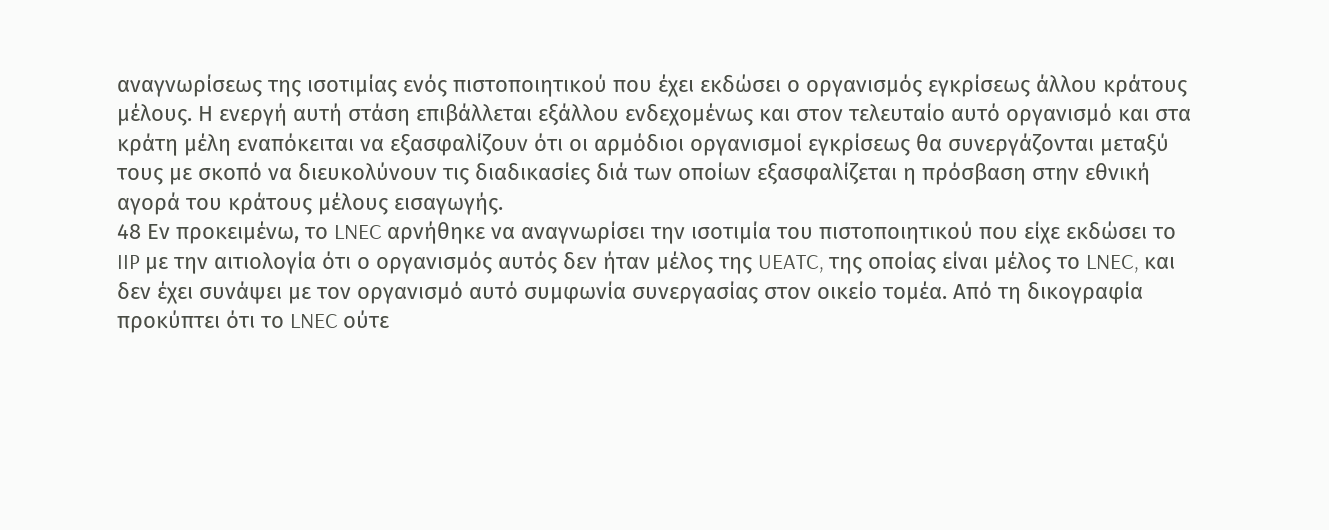αναγνωρίσεως της ισοτιμίας ενός πιστοποιητικού που έχει εκδώσει ο οργανισμός εγκρίσεως άλλου κράτους μέλους. Η ενεργή αυτή στάση επιβάλλεται εξάλλου ενδεχομένως και στον τελευταίο αυτό οργανισμό και στα κράτη μέλη εναπόκειται να εξασφαλίζουν ότι οι αρμόδιοι οργανισμοί εγκρίσεως θα συνεργάζονται μεταξύ τους με σκοπό να διευκολύνουν τις διαδικασίες διά των οποίων εξασφαλίζεται η πρόσβαση στην εθνική αγορά του κράτους μέλους εισαγωγής.
48 Εν προκειμένω, το LNEC αρνήθηκε να αναγνωρίσει την ισοτιμία του πιστοποιητικού που είχε εκδώσει το IIP με την αιτιολογία ότι ο οργανισμός αυτός δεν ήταν μέλος της UEATC, της οποίας είναι μέλος το LNEC, και δεν έχει συνάψει με τον οργανισμό αυτό συμφωνία συνεργασίας στον οικείο τομέα. Από τη δικογραφία προκύπτει ότι το LNEC ούτε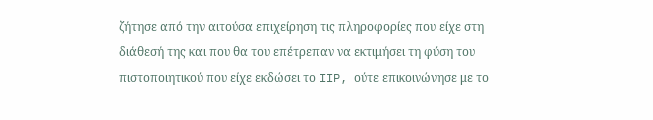ζήτησε από την αιτούσα επιχείρηση τις πληροφορίες που είχε στη διάθεσή της και που θα του επέτρεπαν να εκτιμήσει τη φύση του πιστοποιητικού που είχε εκδώσει το IIP, ούτε επικοινώνησε με το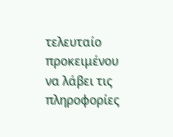τελευταίο προκειμένου να λάβει τις πληροφορίες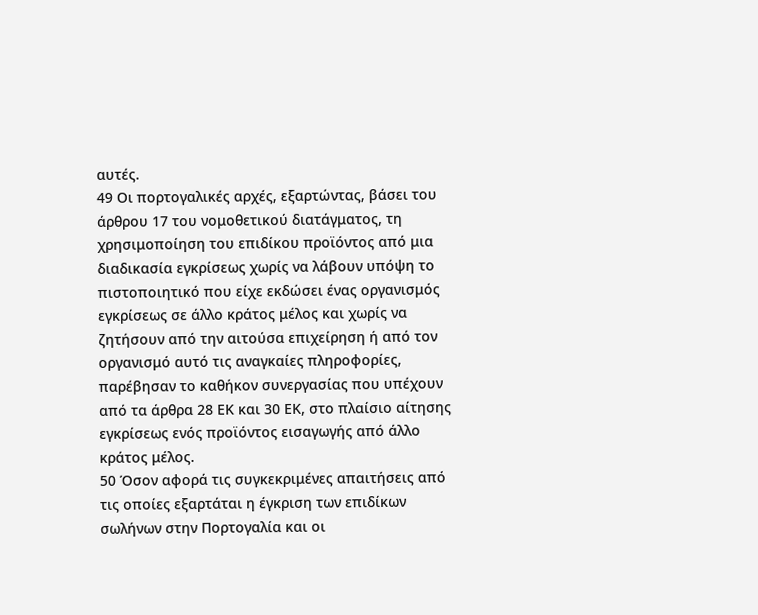αυτές.
49 Οι πορτογαλικές αρχές, εξαρτώντας, βάσει του άρθρου 17 του νομοθετικού διατάγματος, τη χρησιμοποίηση του επιδίκου προϊόντος από μια διαδικασία εγκρίσεως χωρίς να λάβουν υπόψη το πιστοποιητικό που είχε εκδώσει ένας οργανισμός εγκρίσεως σε άλλο κράτος μέλος και χωρίς να ζητήσουν από την αιτούσα επιχείρηση ή από τον οργανισμό αυτό τις αναγκαίες πληροφορίες, παρέβησαν το καθήκον συνεργασίας που υπέχουν από τα άρθρα 28 ΕΚ και 30 ΕΚ, στο πλαίσιο αίτησης εγκρίσεως ενός προϊόντος εισαγωγής από άλλο κράτος μέλος.
50 Όσον αφορά τις συγκεκριμένες απαιτήσεις από τις οποίες εξαρτάται η έγκριση των επιδίκων σωλήνων στην Πορτογαλία και οι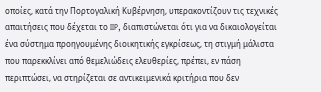οποίες, κατά την Πορτογαλική Κυβέρνηση, υπερακοντίζουν τις τεχνικές απαιτήσεις που δέχεται το IIP, διαπιστώνεται ότι για να δικαιολογείται ένα σύστημα προηγουμένης διοικητικής εγκρίσεως, τη στιγμή μάλιστα που παρεκκλίνει από θεμελιώδεις ελευθερίες, πρέπει, εν πάση περιπτώσει, να στηρίζεται σε αντικειμενικά κριτήρια που δεν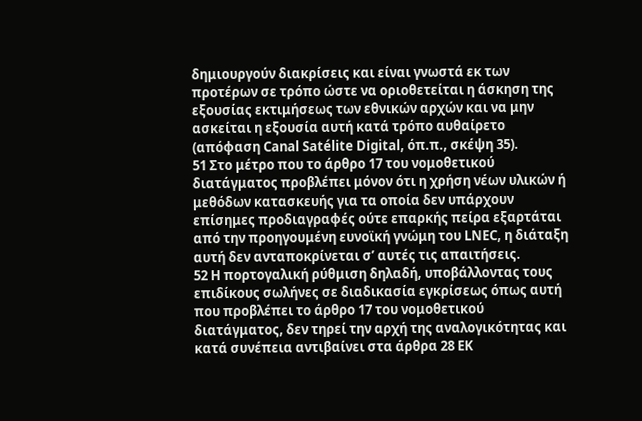δημιουργούν διακρίσεις και είναι γνωστά εκ των προτέρων σε τρόπο ώστε να οριοθετείται η άσκηση της εξουσίας εκτιμήσεως των εθνικών αρχών και να μην ασκείται η εξουσία αυτή κατά τρόπο αυθαίρετο (απόφαση Canal Satélite Digital, όπ.π., σκέψη 35).
51 Στο μέτρο που το άρθρο 17 του νομοθετικού διατάγματος προβλέπει μόνον ότι η χρήση νέων υλικών ή μεθόδων κατασκευής για τα οποία δεν υπάρχουν επίσημες προδιαγραφές ούτε επαρκής πείρα εξαρτάται από την προηγουμένη ευνοϊκή γνώμη του LNEC, η διάταξη αυτή δεν ανταποκρίνεται σ’ αυτές τις απαιτήσεις.
52 Η πορτογαλική ρύθμιση δηλαδή, υποβάλλοντας τους επιδίκους σωλήνες σε διαδικασία εγκρίσεως όπως αυτή που προβλέπει το άρθρο 17 του νομοθετικού διατάγματος, δεν τηρεί την αρχή της αναλογικότητας και κατά συνέπεια αντιβαίνει στα άρθρα 28 ΕΚ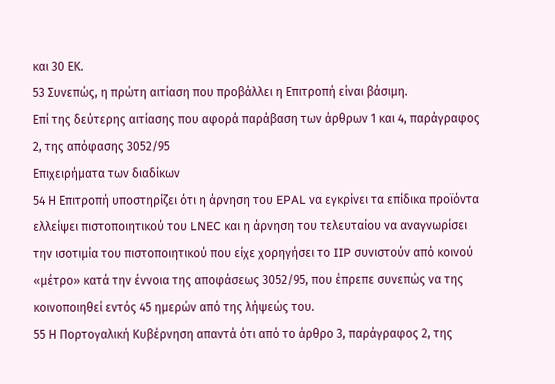και 30 ΕΚ.
53 Συνεπώς, η πρώτη αιτίαση που προβάλλει η Επιτροπή είναι βάσιμη.
Επί της δεύτερης αιτίασης που αφορά παράβαση των άρθρων 1 και 4, παράγραφος 2, της απόφασης 3052/95
Επιχειρήματα των διαδίκων
54 Η Επιτροπή υποστηρίζει ότι η άρνηση του EPAL να εγκρίνει τα επίδικα προϊόντα ελλείψει πιστοποιητικού του LNEC και η άρνηση του τελευταίου να αναγνωρίσει την ισοτιμία του πιστοποιητικού που είχε χορηγήσει το IIP συνιστούν από κοινού «μέτρο» κατά την έννοια της αποφάσεως 3052/95, που έπρεπε συνεπώς να της κοινοποιηθεί εντός 45 ημερών από της λήψεώς του.
55 Η Πορτογαλική Κυβέρνηση απαντά ότι από το άρθρο 3, παράγραφος 2, της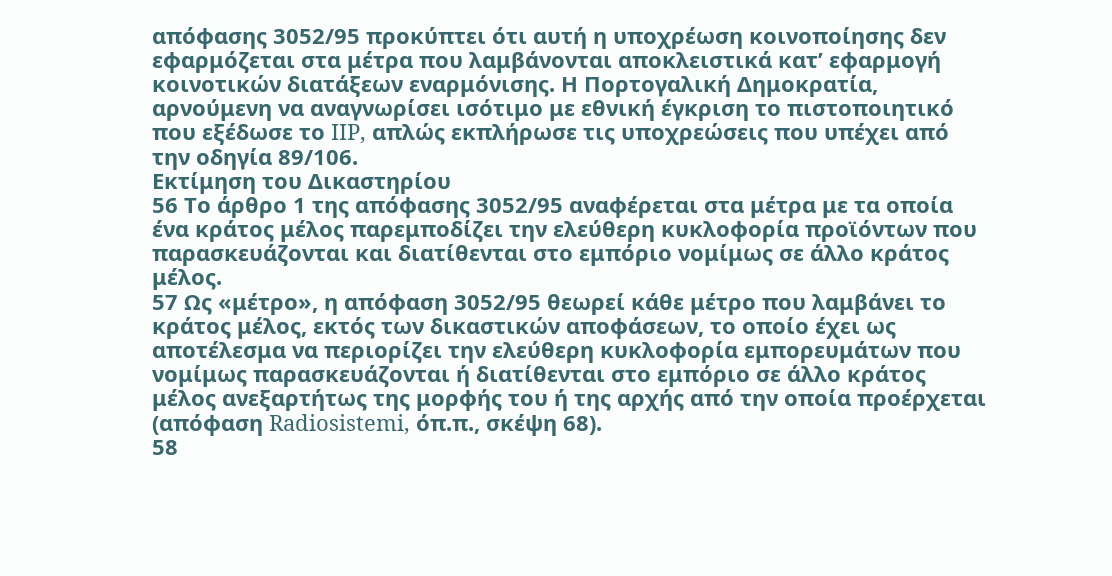απόφασης 3052/95 προκύπτει ότι αυτή η υποχρέωση κοινοποίησης δεν εφαρμόζεται στα μέτρα που λαμβάνονται αποκλειστικά κατ’ εφαρμογή κοινοτικών διατάξεων εναρμόνισης. Η Πορτογαλική Δημοκρατία, αρνούμενη να αναγνωρίσει ισότιμο με εθνική έγκριση το πιστοποιητικό που εξέδωσε το IIP, απλώς εκπλήρωσε τις υποχρεώσεις που υπέχει από την οδηγία 89/106.
Εκτίμηση του Δικαστηρίου
56 Το άρθρο 1 της απόφασης 3052/95 αναφέρεται στα μέτρα με τα οποία ένα κράτος μέλος παρεμποδίζει την ελεύθερη κυκλοφορία προϊόντων που παρασκευάζονται και διατίθενται στο εμπόριο νομίμως σε άλλο κράτος μέλος.
57 Ως «μέτρο», η απόφαση 3052/95 θεωρεί κάθε μέτρο που λαμβάνει το κράτος μέλος, εκτός των δικαστικών αποφάσεων, το οποίο έχει ως αποτέλεσμα να περιορίζει την ελεύθερη κυκλοφορία εμπορευμάτων που νομίμως παρασκευάζονται ή διατίθενται στο εμπόριο σε άλλο κράτος μέλος ανεξαρτήτως της μορφής του ή της αρχής από την οποία προέρχεται (απόφαση Radiosistemi, όπ.π., σκέψη 68).
58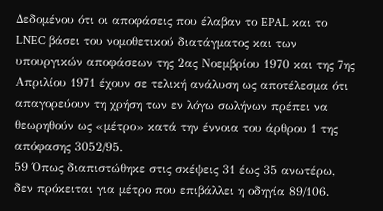Δεδομένου ότι οι αποφάσεις που έλαβαν το EPAL και το LNEC βάσει του νομοθετικού διατάγματος και των υπουργικών αποφάσεων της 2ας Νοεμβρίου 1970 και της 7ης Απριλίου 1971 έχουν σε τελική ανάλυση ως αποτέλεσμα ότι απαγορεύουν τη χρήση των εν λόγω σωλήνων πρέπει να θεωρηθούν ως «μέτρο» κατά την έννοια του άρθρου 1 της απόφασης 3052/95.
59 Όπως διαπιστώθηκε στις σκέψεις 31 έως 35 ανωτέρω, δεν πρόκειται για μέτρο που επιβάλλει η οδηγία 89/106.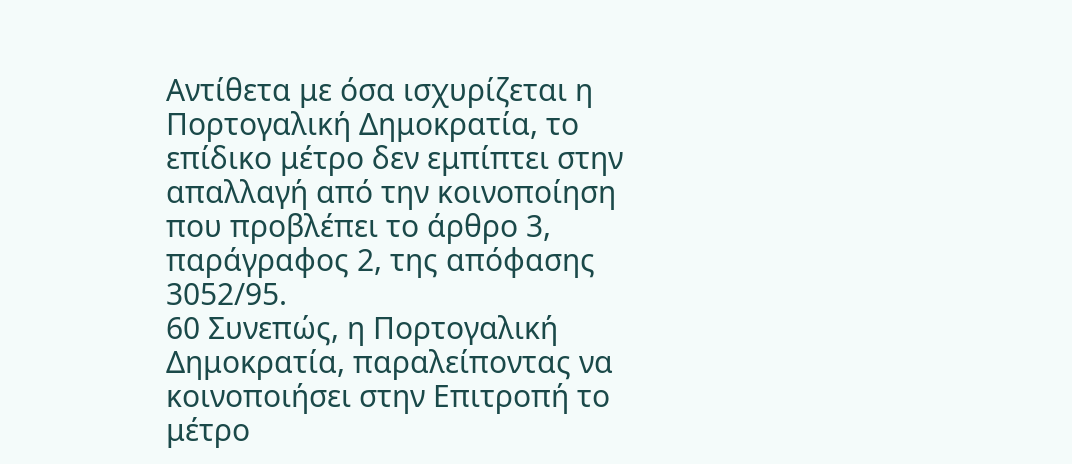Αντίθετα με όσα ισχυρίζεται η Πορτογαλική Δημοκρατία, το επίδικο μέτρο δεν εμπίπτει στην απαλλαγή από την κοινοποίηση που προβλέπει το άρθρο 3, παράγραφος 2, της απόφασης 3052/95.
60 Συνεπώς, η Πορτογαλική Δημοκρατία, παραλείποντας να κοινοποιήσει στην Επιτροπή το μέτρο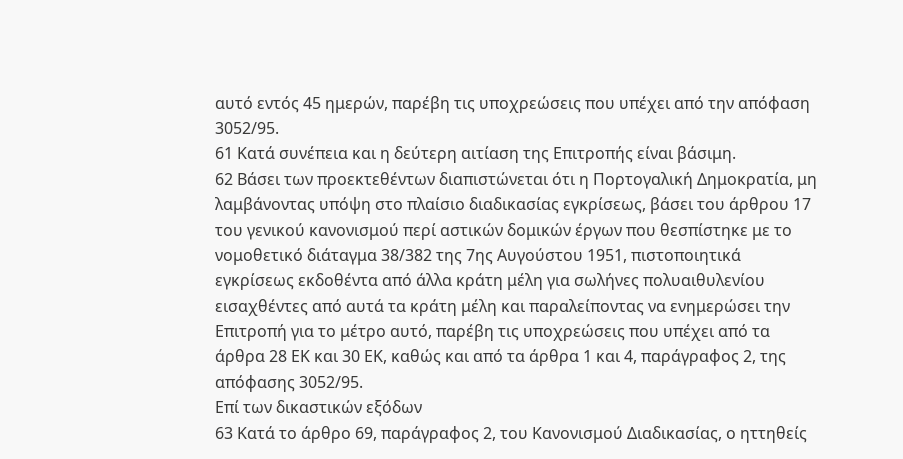αυτό εντός 45 ημερών, παρέβη τις υποχρεώσεις που υπέχει από την απόφαση 3052/95.
61 Κατά συνέπεια και η δεύτερη αιτίαση της Επιτροπής είναι βάσιμη.
62 Βάσει των προεκτεθέντων διαπιστώνεται ότι η Πορτογαλική Δημοκρατία, μη λαμβάνοντας υπόψη στο πλαίσιο διαδικασίας εγκρίσεως, βάσει του άρθρου 17 του γενικού κανονισμού περί αστικών δομικών έργων που θεσπίστηκε με το νομοθετικό διάταγμα 38/382 της 7ης Αυγούστου 1951, πιστοποιητικά εγκρίσεως εκδοθέντα από άλλα κράτη μέλη για σωλήνες πολυαιθυλενίου εισαχθέντες από αυτά τα κράτη μέλη και παραλείποντας να ενημερώσει την Επιτροπή για το μέτρο αυτό, παρέβη τις υποχρεώσεις που υπέχει από τα άρθρα 28 ΕΚ και 30 ΕΚ, καθώς και από τα άρθρα 1 και 4, παράγραφος 2, της απόφασης 3052/95.
Επί των δικαστικών εξόδων
63 Κατά το άρθρο 69, παράγραφος 2, του Κανονισμού Διαδικασίας, ο ηττηθείς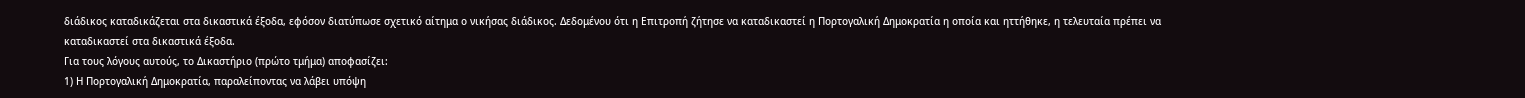διάδικος καταδικάζεται στα δικαστικά έξοδα, εφόσον διατύπωσε σχετικό αίτημα ο νικήσας διάδικος. Δεδομένου ότι η Επιτροπή ζήτησε να καταδικαστεί η Πορτογαλική Δημοκρατία η οποία και ηττήθηκε, η τελευταία πρέπει να καταδικαστεί στα δικαστικά έξοδα.
Για τους λόγους αυτούς, το Δικαστήριο (πρώτο τμήμα) αποφασίζει:
1) Η Πορτογαλική Δημοκρατία, παραλείποντας να λάβει υπόψη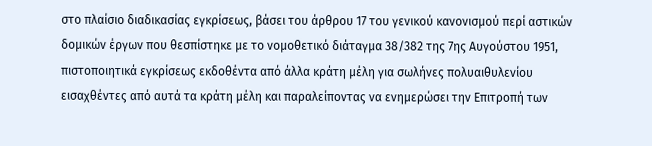στο πλαίσιο διαδικασίας εγκρίσεως, βάσει του άρθρου 17 του γενικού κανονισμού περί αστικών δομικών έργων που θεσπίστηκε με το νομοθετικό διάταγμα 38/382 της 7ης Αυγούστου 1951, πιστοποιητικά εγκρίσεως εκδοθέντα από άλλα κράτη μέλη για σωλήνες πολυαιθυλενίου εισαχθέντες από αυτά τα κράτη μέλη και παραλείποντας να ενημερώσει την Επιτροπή των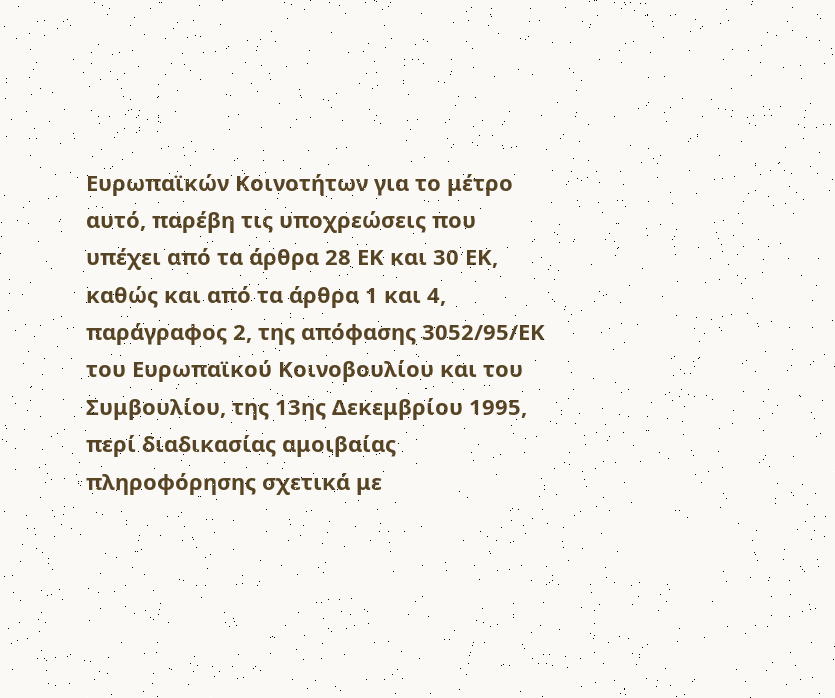Ευρωπαϊκών Κοινοτήτων για το μέτρο αυτό, παρέβη τις υποχρεώσεις που υπέχει από τα άρθρα 28 ΕΚ και 30 ΕΚ, καθώς και από τα άρθρα 1 και 4, παράγραφος 2, της απόφασης 3052/95/ΕΚ του Ευρωπαϊκού Κοινοβουλίου και του Συμβουλίου, της 13ης Δεκεμβρίου 1995, περί διαδικασίας αμοιβαίας πληροφόρησης σχετικά με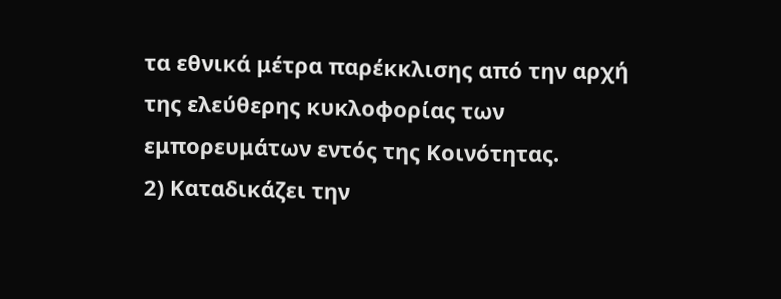τα εθνικά μέτρα παρέκκλισης από την αρχή της ελεύθερης κυκλοφορίας των εμπορευμάτων εντός της Κοινότητας.
2) Καταδικάζει την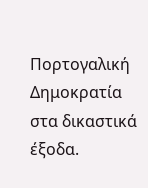Πορτογαλική Δημοκρατία στα δικαστικά έξοδα.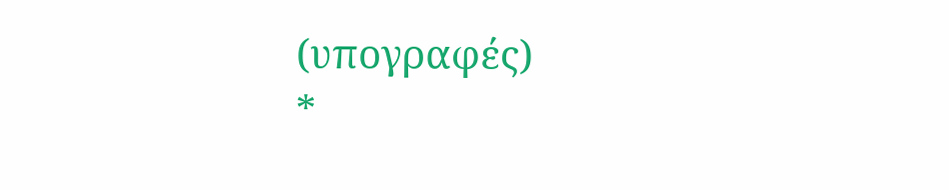(υπογραφές)
*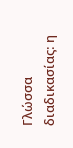Γλώσσα διαδικασίας: η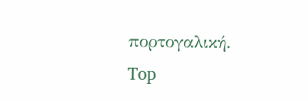πορτογαλική.
Top